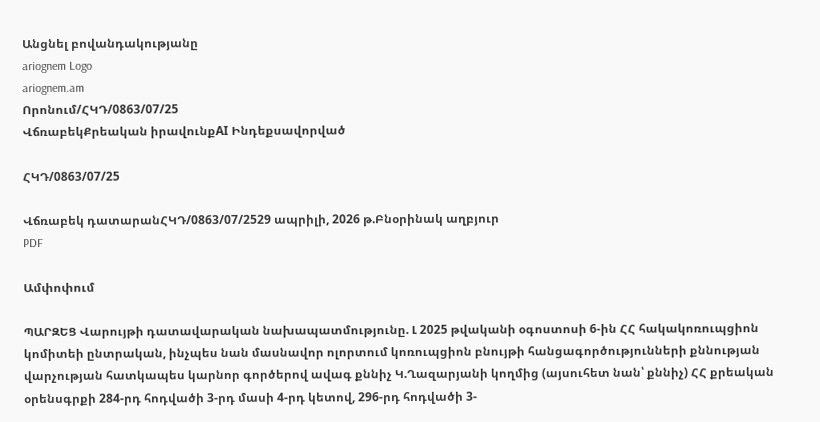Անցնել բովանդակությանը
ariognem Logo
ariognem.am
Որոնում/ՀԿԴ/0863/07/25
ՎճռաբեկՔրեական իրավունքAI Ինդեքսավորված

ՀԿԴ/0863/07/25

Վճռաբեկ դատարանՀԿԴ/0863/07/2529 ապրիլի, 2026 թ.Բնօրինակ աղբյուր
PDF

Ամփոփում

ՊԱՐԶԵՑ Վարույթի դատավարական նախապատմությունը. Լ 2025 թվականի օգոստոսի 6-ին ՀՀ հակակոռուպցիոն կոմիտեի ընտրական, ինչպես նան մասնավոր ոլորտում կոռուպցիոն բնույթի հանցագործությունների քննության վարչության հատկապես կարնոր գործերով ավագ քննիչ Կ.Ղազարյանի կողմից (այսուհետ նան՝ քննիչ) ՀՀ քրեական օրենսգրքի 284-րդ հոդվածի 3-րդ մասի 4-րդ կետով, 296-րդ հոդվածի 3-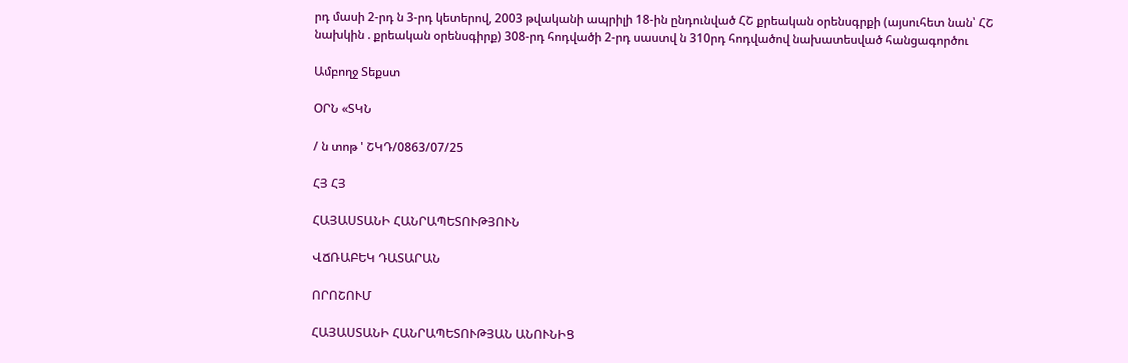րդ մասի 2-րդ ն 3-րդ կետերով, 2003 թվականի ապրիլի 18-ին ընդունված ՀՇ քրեական օրենսգրքի (այսուհետ նան՝ ՀՇ նախկին . քրեական օրենսգիրք) 308-րդ հոդվածի 2-րդ սաստվ ն 310րդ հոդվածով նախատեսված հանցագործու

Ամբողջ Տեքստ

ՕՐՆ «ՏԿՆ

/ ն տոթ ' ՇԿԴ/0863/07/25

ՀՅ ՀՅ

ՀԱՅԱՍՏԱՆԻ ՀԱՆՐԱՊԵՏՈՒԹՅՈՒՆ

ՎՃՌԱԲԵԿ ԴԱՏԱՐԱՆ

ՈՐՈՇՈՒՄ

ՀԱՅԱՍՏԱՆԻ ՀԱՆՐԱՊԵՏՈՒԹՅԱՆ ԱՆՈՒՆԻՑ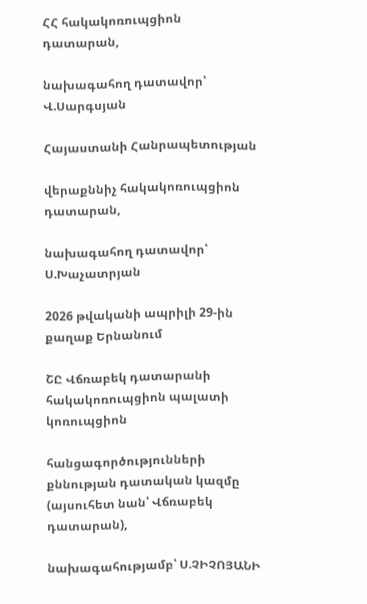ՀՀ հակակոռուպցիոն դատարան,

նախագահող դատավոր՝ Վ.Սարգսյան

Հայաստանի Հանրապետության

վերաքննիչ հակակոռուպցիոն դատարան,

նախագահող դատավոր՝ Ս.Խաչատրյան

2026 թվականի ապրիլի 29-ին քաղաք Երնանում

ՇԸ Վճռաբեկ դատարանի հակակոռուպցիոն պալատի կոռուպցիոն

հանցագործությունների քննության դատական կազմը (այսուհետ նան՝ Վճռաբեկ դատարան),

նախագահությամբ՝ Ս.ՉԻՉՈՅԱՆԻ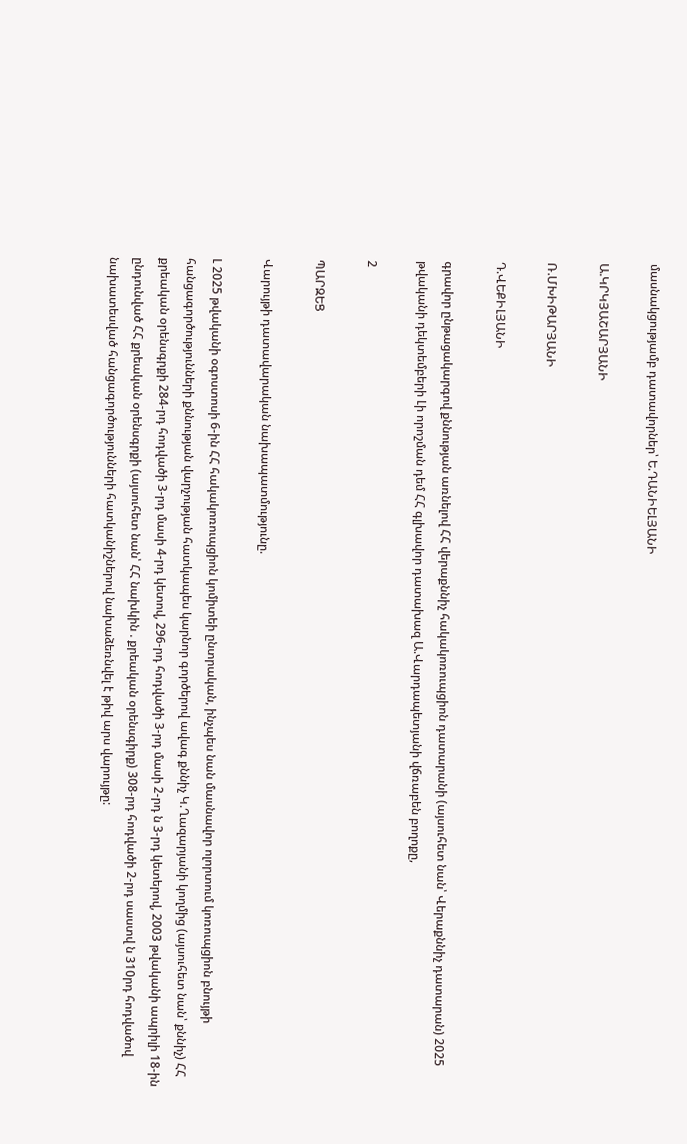մասնակցությամբ դատավորներ՝ Ե.ԴԱՆԻԵԼՅԱՆԻ

Ա.ԿՐԿՅԱՇԱՐՅԱՆԻ

Ռ.ՄԽԻԹԱՐՅԱՆԻ

Դ.ՎԵՔԻԼՅԱՆԻ

գրավոր ընթացակարգով քննության առնելով ՀՀ վերաքննիչ հակակոռուպցիոն դատարանի (այսուհետ նան՝ Վերաքննիչ դատարան) 2025 թվականի դեկտեմբերի Լի որոշման դեմ ՀՀ գլխավոր դատախազ Ա.Վարդապետյանի վճռաբեն բողոքը,

2

ՊԱՐԶԵՑ

Վարույթի դատավարական նախապատմությունը.

Լ 2025 թվականի օգոստոսի 6-ին ՀՀ հակակոռուպցիոն կոմիտեի ընտրական, ինչպես նան մասնավոր ոլորտում կոռուպցիոն բնույթի հանցագործությունների քննության վարչության հատկապես կարնոր գործերով ավագ քննիչ Կ.Ղազարյանի կողմից (այսուհետ նան՝ քննիչ) ՀՀ քրեական օրենսգրքի 284-րդ հոդվածի 3-րդ մասի 4-րդ կետով, 296-րդ հոդվածի 3-րդ մասի 2-րդ ն 3-րդ կետերով, 2003 թվականի ապրիլի 18-ին ընդունված ՀՀ քրեական օրենսգրքի (այսուհետ նան՝ ՀՀ նախկին . քրեական օրենսգիրք) 308-րդ հոդվածի 2-րդ սաստվ ն 310րդ հոդվածով նախատեսված հանցագործությունների հատկանիշներով նախաձեռնվել է թիվ արս վարույթը: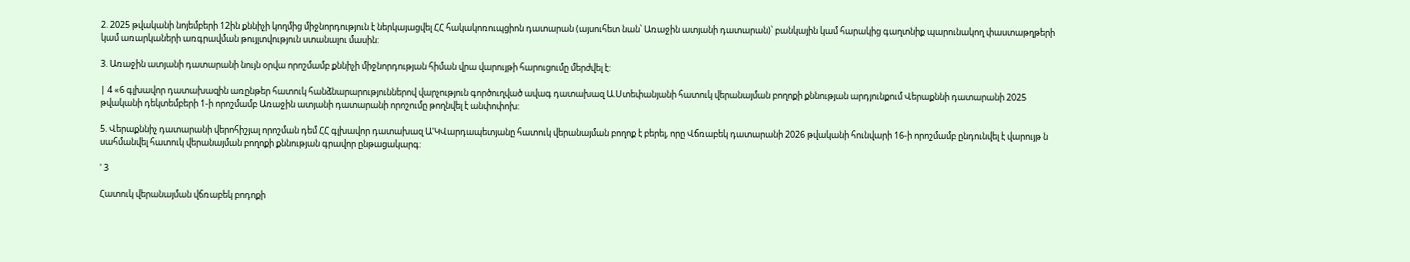2. 2025 թվականի նոյեմբերի 12ին քննիչի կողմից միջնորդություն է ներկայացվել ՀՀ հակակոռուպցիոն դատարան (այսուհետ նան՝ Առաջին ատյանի դատարան)՝ բանկային կամ հարակից գաղտնիք պարունակող փաստաթղթերի կամ առարկաների առգրավման թույլտվություն ստանալու մասին:

3. Առաջին ատյանի դատարանի նույն օրվա որոշմամբ քննիչի միջնորդության հիման վրա վարույթի հարուցումը մերժվել է:

| 4 «6 գլխավոր դատախազին առընթեր հատուկ հանձնարարություններով վարչություն գործուղված ավագ դատախազ Ա.Ստեփանյանի հատուկ վերանայման բողոքի քննության արդյունքում Վերաքննի դատարանի 2025 թվականի դեկտեմբերի 1-ի որոշմամբ Առաջին ատյանի դատարանի որոշումը թողնվել է անփոփոխ:

5. Վերաքննիչ դատարանի վերոհիշյալ որոշման դեմ ՀՀ գլխավոր դատախազ Ա'ԿՎարդապետյանը հատուկ վերանայման բողոք է բերել, որը Վճռաբեկ դատարանի 2026 թվականի հունվարի 16-ի որոշմամբ ընդունվել է վարույթ ն սահմանվել հատուկ վերանայման բողոքի քննության գրավոր ընթացակարգ:

' 3

Հատուկ վերանայման վճռաբեկ բոդոքի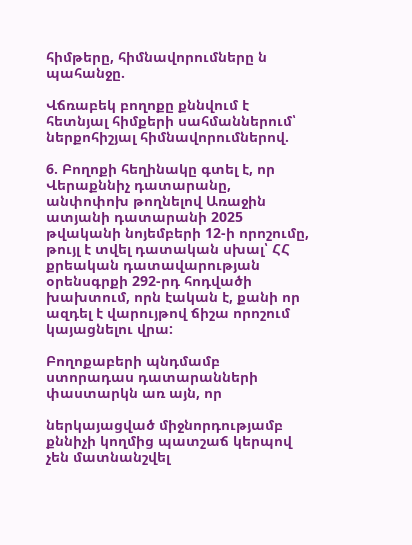հիմթերը, հիմնավորումները ն պահանջը.

Վճռաբեկ բողոքը քննվում է հետնյալ հիմքերի սահմաններում՝ ներքոհիշյալ հիմնավորումներով.

6. Բողոքի հեղինակը գտել է, որ Վերաքննիչ դատարանը, անփոփոխ թողնելով Առաջին ատյանի դատարանի 2025 թվականի նոյեմբերի 12-ի որոշումը, թույլ է տվել դատական սխալ՝ ՀՀ քրեական դատավարության օրենսգրքի 292-րդ հոդվածի խախտում, որն էական է, քանի որ ազդել է վարույթով ճիշա որոշում կայացնելու վրա:

Բողոքաբերի պնդմամբ ստորադաս դատարանների փաստարկն առ այն, որ

ներկայացված միջնորդությամբ քննիչի կողմից պատշաճ կերպով չեն մատնանշվել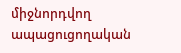միջնորդվող ապացուցողական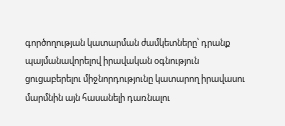գործողության կատարման ժամկետները՝ դրանք պայմանավորելով իրավական օգնություն ցուցաբերելու միջնորդությունը կատարող իրավասու մարմնին այն հասանելի դառնալու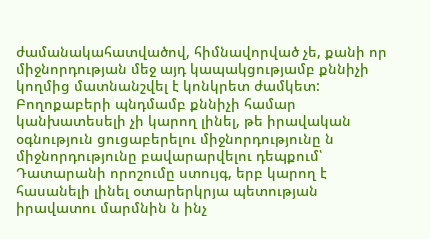ժամանակահատվածով, հիմնավորված չե, քանի որ միջնորդության մեջ այդ կապակցությամբ քննիչի կողմից մատնանշվել է կոնկրետ ժամկետ: Բողոքաբերի պնդմամբ քննիչի համար կանխատեսելի չի կարող լինել, թե իրավական օգնություն ցուցաբերելու միջնորդությունը ն միջնորդությունը բավարարվելու դեպքում՝ Դատարանի որոշումը ստույգ, երբ կարող է հասանելի լինել օտարերկրյա պետության իրավատու մարմնին ն ինչ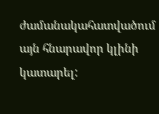ժամանակահատվածում այն հնարավոր կլինի կատարել: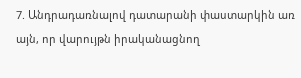7. Անդրադառնալով դատարանի փաստարկին առ այն, որ վարույթն իրականացնող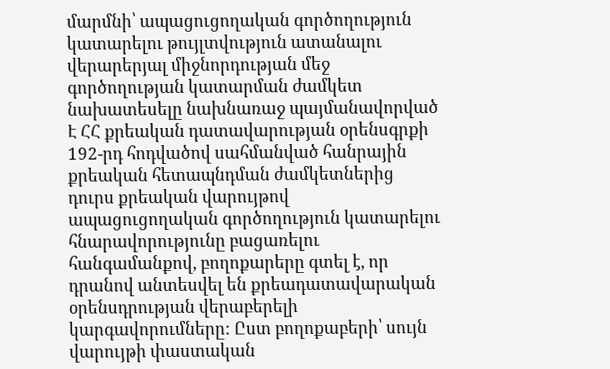մարմնի՝ ապացուցողական գործողություն կատարելու թույլտվություն ատանալու վերարերյալ միջնորդության մեջ գործողության կատարման ժամկետ նախատեսելը նախնառաջ պայմանավորված Է ՀՀ քրեական դատավարության օրենսգրքի 192-րդ հոդվածով սահմանված հանրային քրեական հետապնդման ժամկետներից դուրս քրեական վարույթով ապացուցողական գործողություն կատարելու հնարավորությունը բացառելու հանգամանքով, բողոքարերը գտել է, որ դրանով անտեսվել են քրեադատավարական օրենսդրության վերաբերելի կարգավորումները: Ըստ բողոքաբերի՝ սույն վարույթի փաստական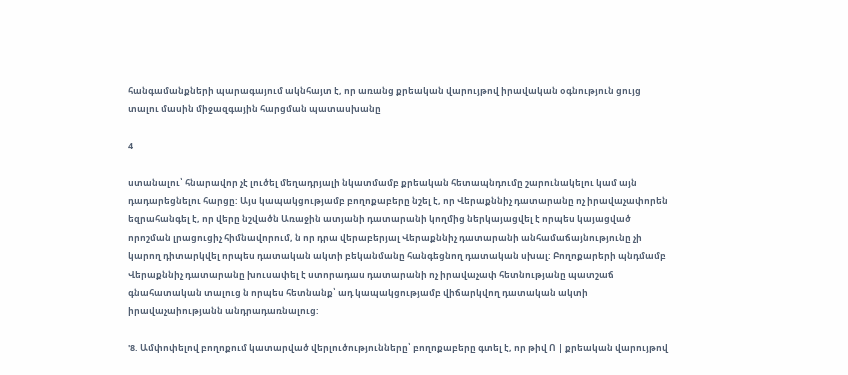հանգամանքների պարագայում ակնհայտ է, որ առանց քրեական վարույթով իրավական օգնություն ցույց տալու մասին միջազգային հարցման պատասխանը

4

ստանալու՝ հնարավոր չէ լուծել մեղադրյալի նկատմամբ քրեական հետապնդումը շարունակելու կամ այն դադարեցնելու հարցը: Այս կապակցությամբ բողոքաբերը նշել է, որ Վերաքննիչ դատարանը ոչ իրավաչափորեն եզրահանգել է, որ վերը նշվածն Առաջին ատյանի դատարանի կողմից ներկայացվել է որպես կայացված որոշման լրացուցիչ հիմնավորում, ն որ դրա վերաբերյալ Վերաքննիչ դատարանի անհամաճայնությունը չի կարող դիտարկվել որպես դատական ակտի բեկանմանը հանգեցնող դատական սխալ: Բողոքարերի պնդմամբ Վերաքննիչ դատարանը խուսափել է ստորադաս դատարանի ոչ իրավաչափ հետնությանը պատշաճ գնահատական տալուց ն որպես հետնանք՝ ադ կապակցությամբ վիճարկվող դատական ակտի իրավաչաիությանն անդրադառնալուց:

'8. Ամփոփելով բողոքում կատարված վերլուծությունները՝ բողոքաբերը գտել է, որ թիվ Ո | քրեական վարույթով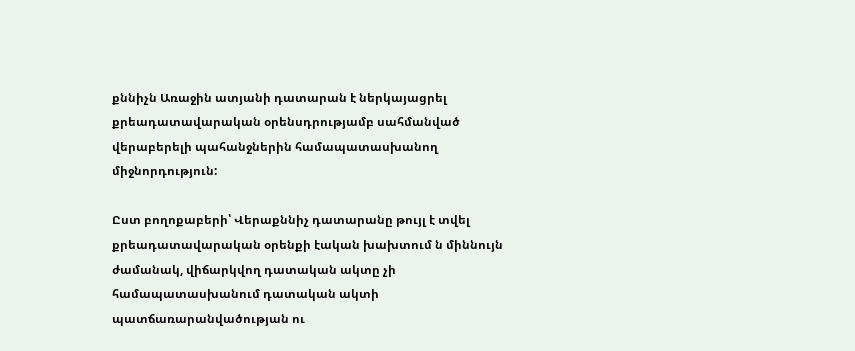քննիչն Առաջին ատյանի դատարան է ներկայացրել քրեադատավարական օրենսդրությամբ սահմանված վերաբերելի պահանջներին համապատասխանող միջնորդություն:

Ըստ բողոքաբերի՝ Վերաքննիչ դատարանը թույլ է տվել քրեադատավարական օրենքի էական խախտում ն միննույն ժամանակ, վիճարկվող դատական ակտը չի համապատասխանում դատական ակտի պատճառարանվածության ու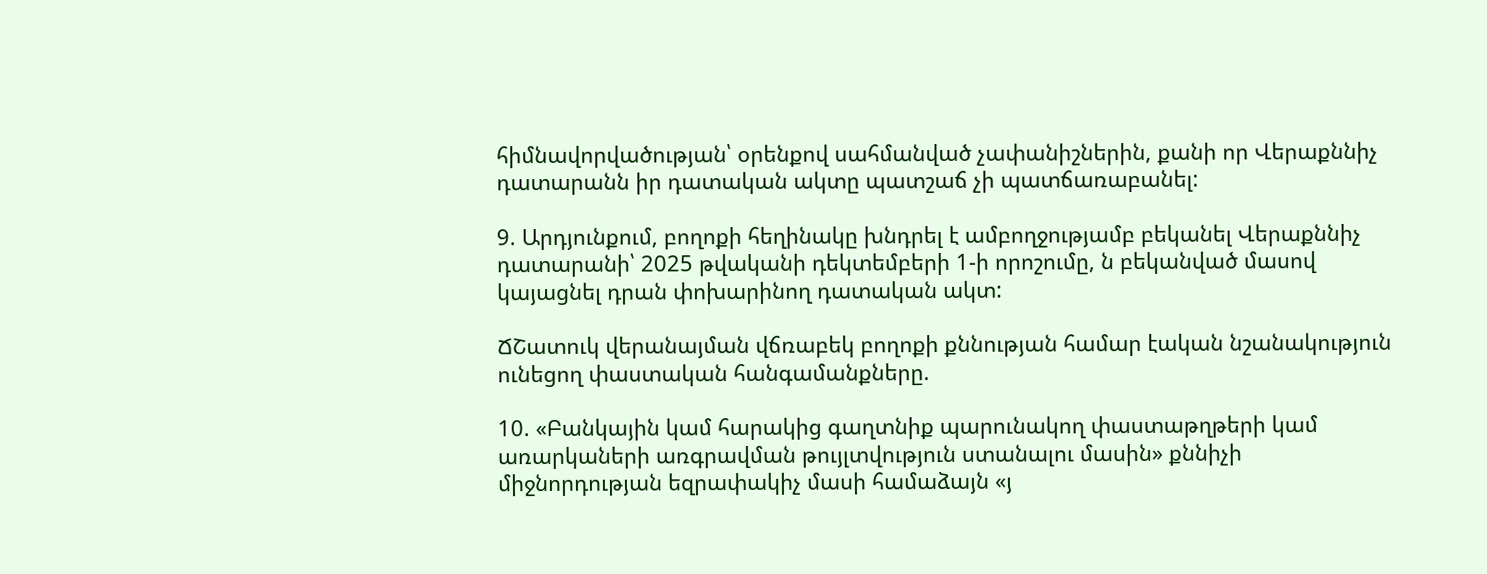հիմնավորվածության՝ օրենքով սահմանված չափանիշներին, քանի որ Վերաքննիչ դատարանն իր դատական ակտը պատշաճ չի պատճառաբանել:

9. Արդյունքում, բողոքի հեղինակը խնդրել է ամբողջությամբ բեկանել Վերաքննիչ դատարանի՝ 2025 թվականի դեկտեմբերի 1-ի որոշումը, ն բեկանված մասով կայացնել դրան փոխարինող դատական ակտ:

ՃՇատուկ վերանայման վճռաբեկ բողոքի քննության համար էական նշանակություն ունեցող փաստական հանգամանքները.

10. «Բանկային կամ հարակից գաղտնիք պարունակող փաստաթղթերի կամ առարկաների առգրավման թույլտվություն ստանալու մասին» քննիչի միջնորդության եզրափակիչ մասի համաձայն «յ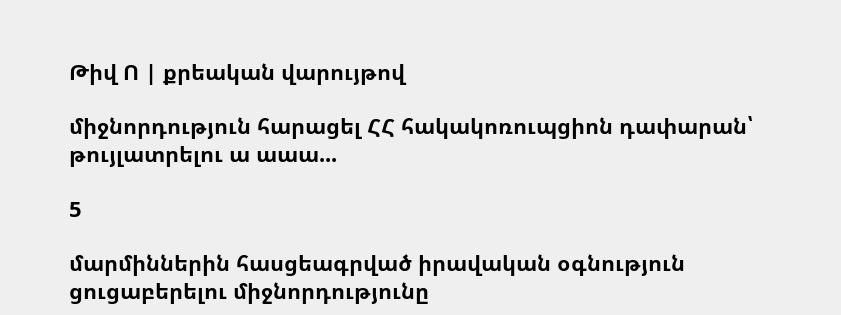Թիվ Ո | քրեական վարույթով

միջնորդություն հարացել ՀՀ հակակոռուպցիոն դափարան՝ թույլատրելու ա աաա...

5

մարմիններին հասցեագրված իրավական օգնություն ցուցաբերելու միջնորդությունը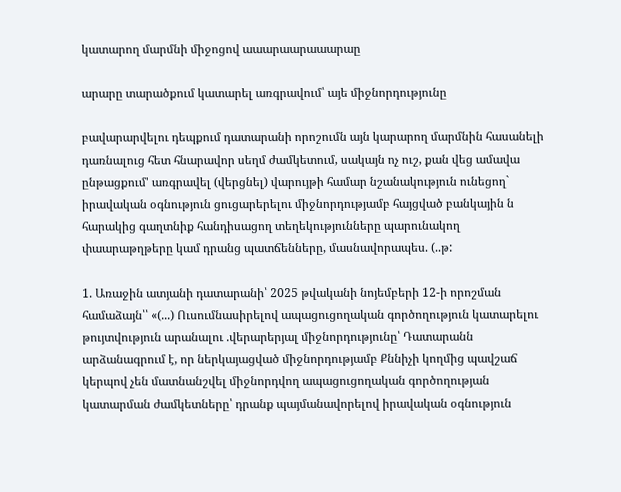կատարող մարմնի միջոցով աաարաարաաարաը

արարը տարածքում կատարել առգրավում՝ այե միջնորդությունը

բավարարվելու դեպքում դատարանի որոշումն այն կարարող մարմնին հասանելի դառնալուց հետ հնարավոր սեղմ ժամկետում, սակայն ոչ ուշ, քան վեց ամավա ընթացքում' առգրավել (վերցնել) վարույթի համար նշանակություն ունեցող` իրավական օգնություն ցուցարերելու միջնորդությամբ հայցված բանկային ն հարակից գաղտնիք հանդիսացող տեղեկությունները պարունակող փաարաթղթերը կամ դրանց պատճենները, մասնավորապես. (..թ:

1. Առաջին ատյանի դատարանի՝ 2025 թվականի նոյեմբերի 12-ի որոշման համաձայն՝՝ «(...) Ուսումնասիրելով ապացուցողական գործողություն կատարելու թույտվություն արանալու .վերարերյալ միջնորդությունը՝ Դատարանն արձանագրում է, որ ներկայացված միջնորդությամբ Քննիչի կողմից պավշաճ կերպով չեն մատնանշվել միջնորդվող ապացուցողական գործողության կատարման ժամկետները՝ դրանք պայմանավորելով իրավական օգնություն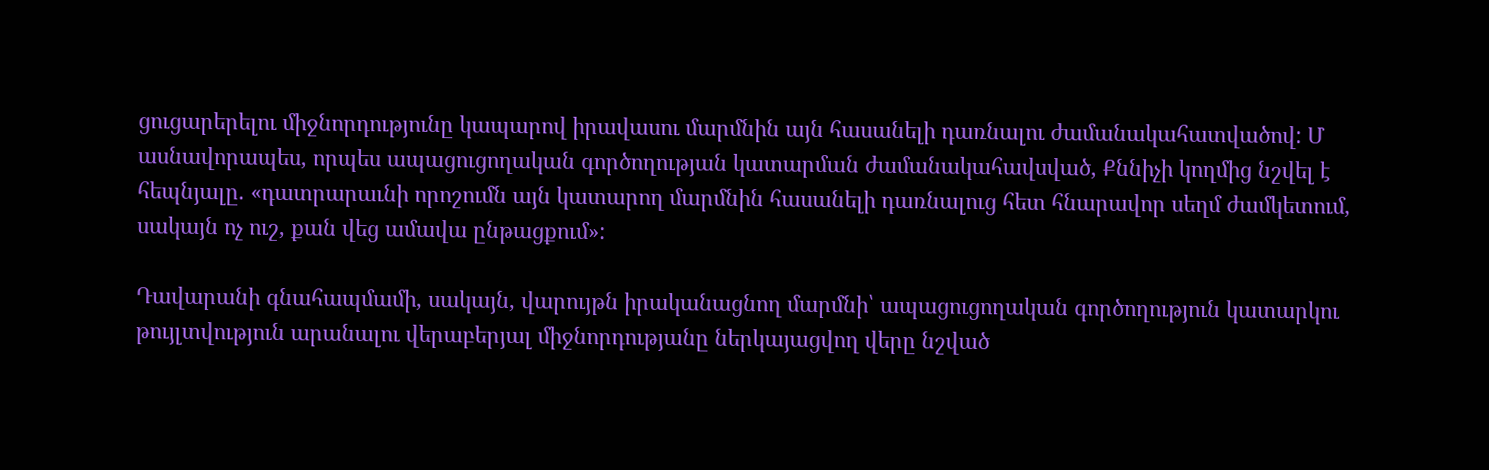ցուցարերելու միջնորդությունը կապարով իրավասու մարմնին այն հասանելի դառնալու ժամանակահատվածով: Մ ասնավորապես, որպես ապացուցողական գործողության կատարման ժամանակահավսված, Քննիչի կողմից նշվել է հեպնյալը. «դատրարաւնի որոշումն այն կատարող մարմնին հասանելի դառնալուց հետ հնարավոր սեղմ ժամկետում, սակայն ոչ ուշ, քան վեց ամավա ընթացքում»:

Դավարանի գնահապմամի, սակայն, վարույթն իրականացնող մարմնի՝ ապացուցողական գործողություն կատարկու թույլտվություն արանալու վերաբերյալ միջնորդությանը ներկայացվող վերը նշված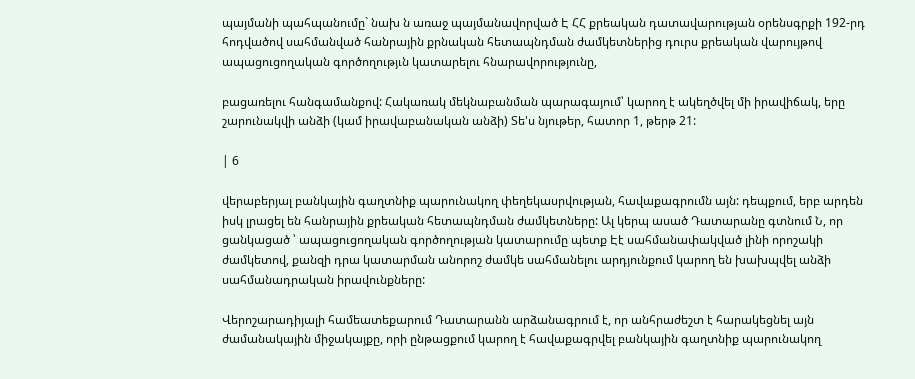պայմանի պահպանումը` նախ ն առաջ պայմանավորված Է ՀՀ քրեական դատավարության օրենսգրքի 192-րդ հոդվածով սահմանված հանրային քրնական հետապնդման ժամկետներից դուրս քրեական վարույթով ապացուցողական գործողությւն կատարելու հնարավորությունը,

բացառելու հանգամանքով: Հակառակ մեկնաբանման պարագայում՝ կարող է ակեղծվել մի իրավիճակ, երը շարունակվի անձի (կամ իրավաբանական անձի) Տե'ս նյութեր, հատոր 1, թերթ 21:

| 6

վերաբերյալ բանկային գաղտնիք պարունակող փեղեկասրվության, հավաքագրումն այն: դեպքում, երբ արդեն իսկ լրացել են հանրային քրեական հետապնդման ժամկետները: Ալ կերպ ասած Դատարանը գտնում Ն, որ ցանկացած ՝ ապացուցողական գործողության կատարումը պետք Էէ սահմանափակված լինի որոշակի ժամկետով, քանզի դրա կատարման անորոշ ժամկե սահմանելու արդյունքում կարող են խախպվել անձի սահմանադրական իրավունքները:

Վերոշարադիյալի համեատեքարում Դատարանն արձանագրում է, որ անհրաժեշտ է հարակեցնել այն ժամանակային միջակայքը, որի ընթացքում կարող է հավաքագրվել բանկային գաղտնիք պարունակող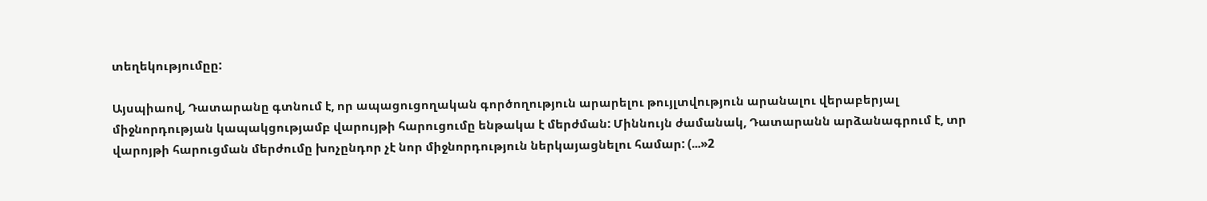տեղեկությումըը:

Այսպիաով, Դատարանը գտնում է, որ ապացուցողական գործողություն արարելու թույլտվություն արանալու վերաբերյալ միջնորդության կապակցությամբ վարույթի հարուցումը ենթակա է մերժման: Միննույն ժամանակ, Դատարանն արձանագրում է, տր վարոյթի հարուցման մերժումը խոչընդոր չէ նոր միջնորդություն ներկայացնելու համար: (...»2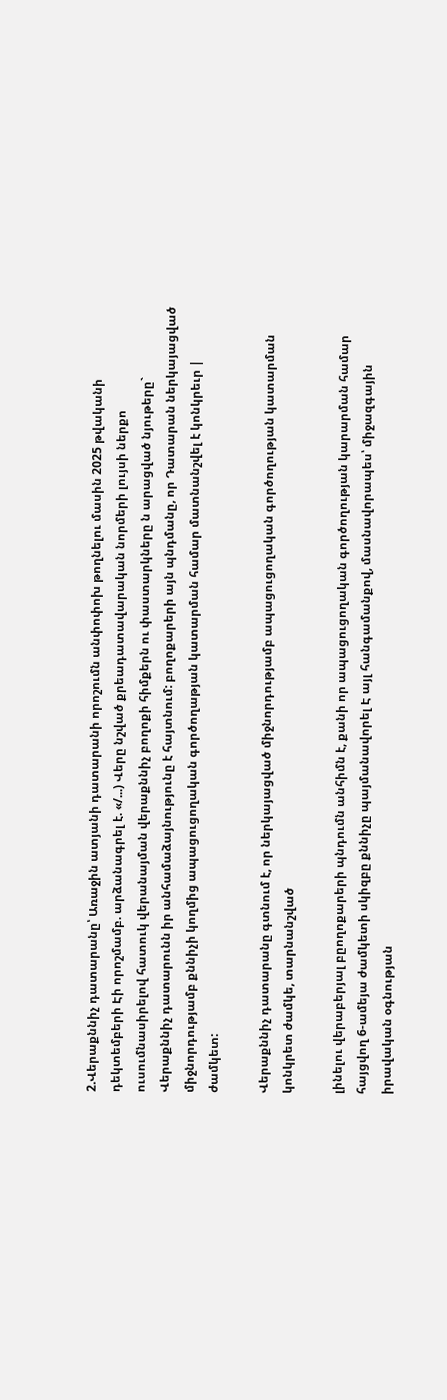2.Վերաքննիչ դատարանը՝ Առաջին ատյանի դատարանի որոշումն անփոփոխ թողնելու մասին 2025 թվականի դեկտեմբերի Էի որոշմամբ. արձանագրել է. «/...) Վերը նշված քրեադատավարական նորմերի լույսի ներքո ուսումնասիրելով հատուկ վերանայման վերաքննիչ բողոքի հիմքերն ու փաստարկները ն արացված նյութերը` Վերաքննիչ դատարունն իր անհամաձայնությունը է հայտնում: բողոքարերի այն պնդմանը, որ Դատարան ներկայացված միջնորդությամբ քննիչի կողմից ապացուցողական գործողաթյան կատարման համար մատնանշվել է կոնկրեւր | ժամկետ:

Վերաքննիչ դատարանը գտնում է, որ ներկայացված միջնորդությամբ ապացուցողական գործողության կատարման կոնկրետ ժամկե, տարնանշված

լինելու վերաբերյալ բըողոքարերի պնդումն անհիմն է, քանի որ ապացուցողական գործողության կարարման համար հայցվող 6-ամեյա ժամկետի սկիզբը քննիչը պայմանավորել Է այլ հանգամանքով, մասնավորապես՝ միջազգային իրավական օգնության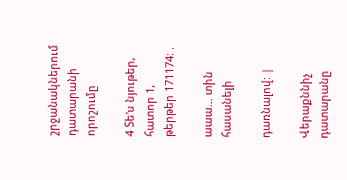շրջանակներում դատարանի որոշումը

4 Տե'ս նյութեր, հատոր 1, թերթեր 171174: .

աաա... տին հասանելի

դառնալով: |

Վերաքննիչ դատարանը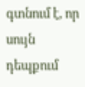գտնում է, որ սույն դեպքում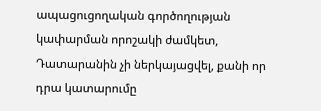ապացուցողական գործողության կափարման որոշակի ժամկետ, Դատարանին չի ներկայացվել, քանի որ դրա կատարումը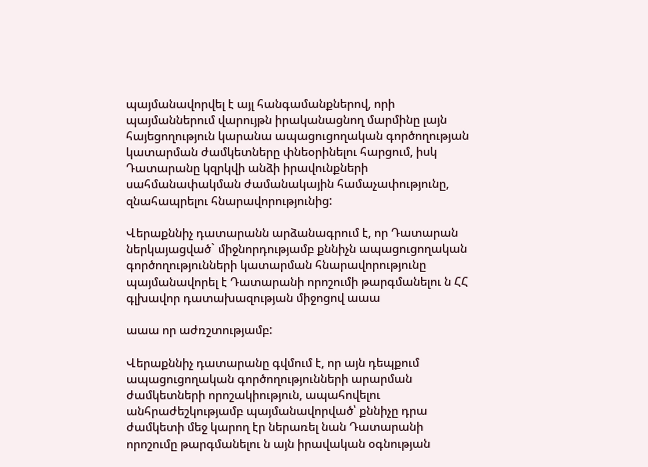պայմանավորվել է այլ հանգամանքներով, որի պայմաններում վարույթն իրականացնող մարմինը լայն հայեցողություն կարանա ապացուցողական գործողության կատարման ժամկետները փնեօրինելու հարցում, իսկ Դատարանը կզրկվի անձի իրավունքների սահմանափակման ժամանակային համաչափությունը, զնահապրելու հնարավորությունից:

Վերաքննիչ դատարանն արձանագրում է, որ Դատարան ներկայացված` միջնորդությամբ քննիչն ապացուցողական գործողությունների կատարման հնարավորությունը պայմանավորել է Դատարանի որոշումի թարգմանելու ն ՀՀ գլխավոր դատախազության միջոցով աաա

աաա որ աժռշտությամբ:

Վերաքննիչ դատարանը գվմում է, որ այն դեպքում ապացուցողական գործողությունների արարման ժամկետների որոշակիություն, ապահովելու անհրաժեշկությամբ պայմանավորված՝ քննիչը դրա ժամկետի մեջ կարող էր ներառել նան Դատարանի որոշումը թարգմանելու ն այն իրավական օգնության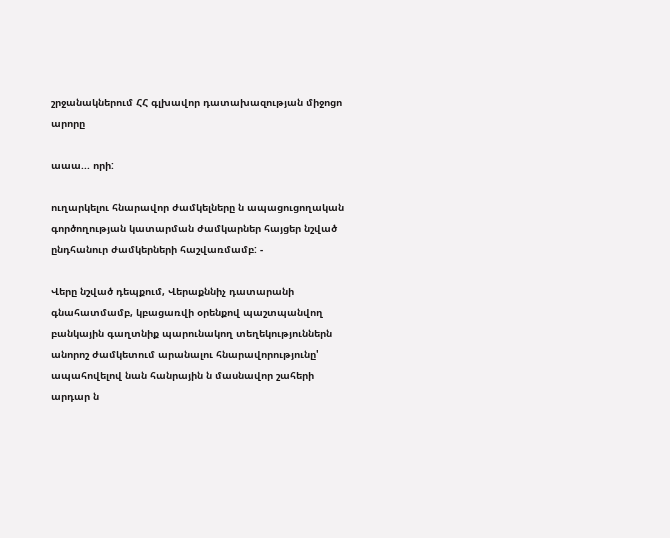շրջանակներում ՀՀ գլխավոր դատախազության միջոցո արորը

աաա... որի:

ուղարկելու հնարավոր ժամկելները ն ապացուցողական գործողության կատարման ժամկարներ հայցեր նշված ընդհանուր ժամկերների հաշվառմամբ: -

Վերը նշված դեպքում, Վերաքննիչ դատարանի գնահատմամբ, կբացառվի օրենքով պաշտպանվող բանկային գաղտնիք պարունակող տեղեկություններն անորոշ ժամկետում արանալու հնարավորությունը' ապահովելով նան հանրային ն մասնավոր շահերի արդար ն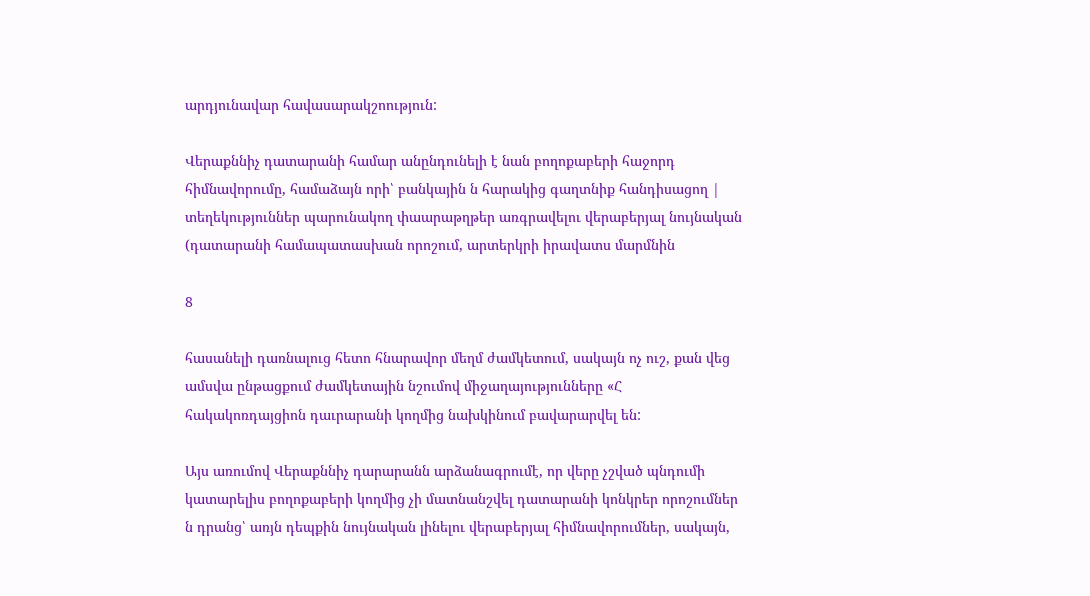արդյունավար հավասարակշոություն:

Վերաքննիչ դատարանի համար անընդունելի է նան բողոքաբերի հաջորդ հիմնավորումը, համաձայն որի՝ բանկային ն հարակից գաղտնիք հանդիսացող | տեղեկություններ պարունակող փաարաթղթեր առգրավելու վերաբերյալ նույնական (դատարանի համապատասխան որոշում, արտերկրի իրավատս մարմնին

8

հասանելի դառնալուց հետո հնարավոր մեղմ ժամկետում, սակայն ոչ ուշ, քան վեց ամսվա ընթացքում ժամկետային նշումով միջաղայությունները «Հ հակակոռդայցիոն դաւրարանի կողմից նախկինում բավարարվել են:

Այս առումով Վերաքննիչ դարարանն արձանագրումէ, որ վերը չշված պնդումի կատարելիս բողոքաբերի կողմից չի մատնանշվել դատարանի կոնկրեր որոշումներ ն դրանց՝ առյն դեպքին նույնական լինելու վերաբերյալ հիմնավորումներ, սակայն,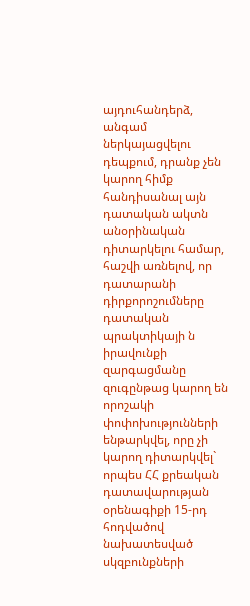այդուհանդերձ, անգամ ներկայացվելու դեպքում, դրանք չեն կարող հիմք հանդիսանալ այն դատական ակտն անօրինական դիտարկելու համար, հաշվի առնելով, որ դատարանի դիրքորոշումները դատական պրակտիկայի ն իրավունքի զարգացմանը զուգընթաց կարող են որոշակի փոփոխությունների ենթարկվել, որը չի կարող դիտարկվել` որպես ՀՀ քրեական դատավարության օրենագիքի 15-րդ հոդվածով նախատեսված սկզբունքների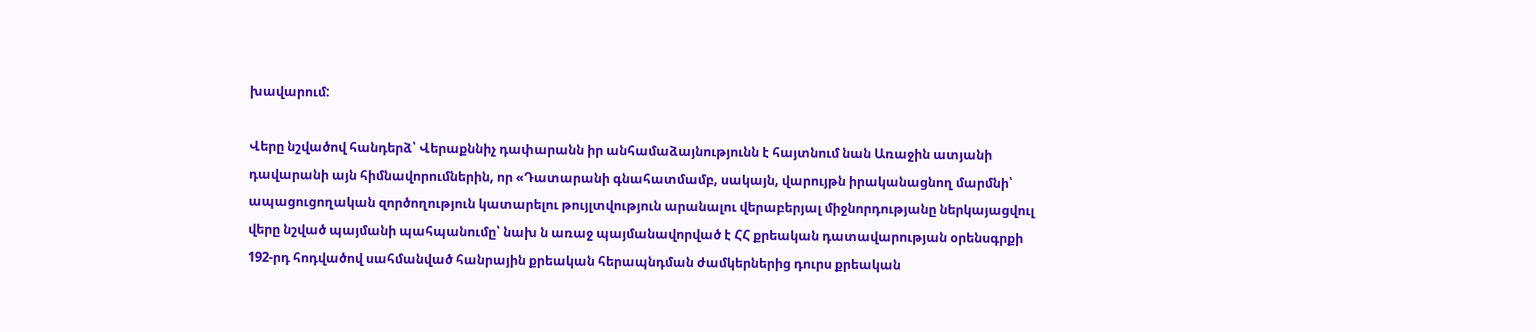խավարում:

Վերը նշվածով հանդերձ՝ Վերաքննիչ դափարանն իր անհամաձայնությունն է հայտնում նան Առաջին ատյանի դավարանի այն հիմնավորումներին, որ «Դատարանի գնահատմամբ, սակայն, վարույթն իրականացնող մարմնի՝ ապացուցողական զործողություն կատարելու թույլտվություն արանալու վերաբերյալ միջնորդությանը ներկայացվուլ վերը նշված պայմանի պահպանումը՝ նախ ն առաջ պայմանավորված է ՀՀ քրեական դատավարության օրենսգրքի 192-րդ հոդվածով սահմանված հանրային քրեական հերապնդման ժամկերներից դուրս քրեական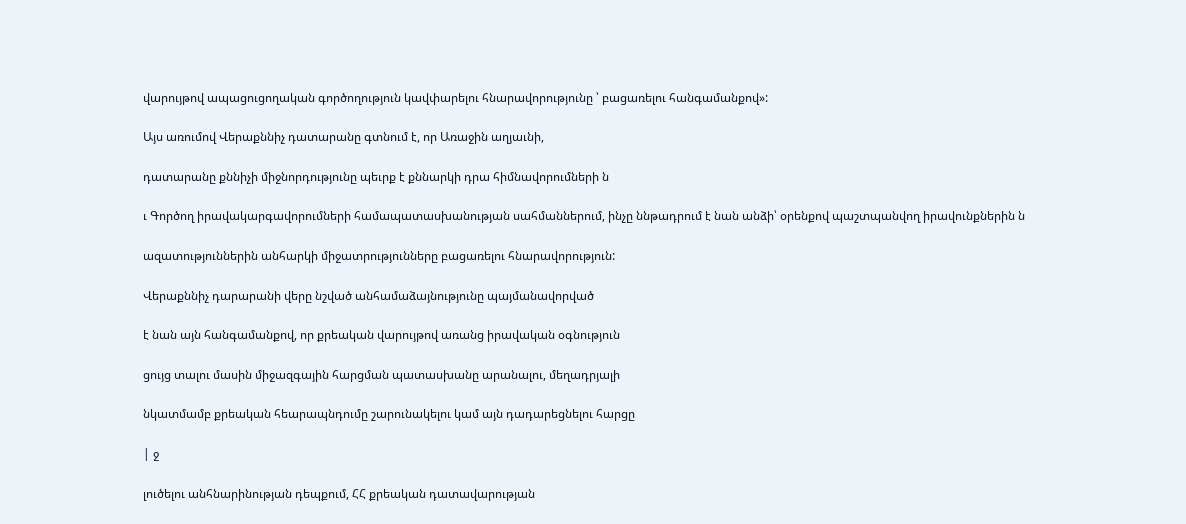վարույթով ապացուցողական գործողություն կավփարելու հնարավորությունը ՝ բացառելու հանգամանքով»:

Այս առումով Վերաքննիչ դատարանը գտնում է, որ Առաջին աղյաւնի,

դատարանը քննիչի միջնորդությունը պեւրք է քննարկի դրա հիմնավորումների ն

ւ Գործող իրավակարգավորումների համապատասխանության սահմաններում, ինչը ննթադրում է նան անձի՝ օրենքով պաշտպանվող իրավունքներին ն

ազատություններին անհարկի միջատրությունները բացառելու հնարավորություն:

Վերաքննիչ դարարանի վերը նշված անհամաձայնությունը պայմանավորված

է նան այն հանգամանքով, որ քրեական վարույթով առանց իրավական օգնություն

ցույց տալու մասին միջազգային հարցման պատասխանը արանալու, մեղադրյալի

նկատմամբ քրեական հեարապնդումը շարունակելու կամ այն դադարեցնելու հարցը

| ջ

լուծելու անհնարինության դեպքում, ՀՀ քրեական դատավարության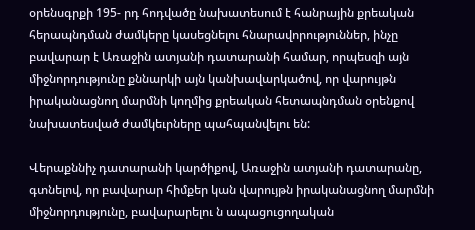օրենսգրքի 195- րդ հոդվածը նախատեսում է հանրային քրեական հերապնդման ժամկերը կասեցնելու հնարավորություններ, ինչը բավարար է Առաջին ատյանի դատարանի համար, որպեսզի այն միջնորդությունը քննարկի այն կանխավարկածով, որ վարույթն իրականացնող մարմնի կողմից քրեական հետապնդման օրենքով նախատեսված ժամկեւրները պահպանվելու են:

Վերաքննիչ դատարանի կարծիքով, Առաջին ատյանի դատարանը, գտնելով, որ բավարար հիմքեր կան վարույթն իրականացնող մարմնի միջնորդությունը, բավարարելու ն ապացուցողական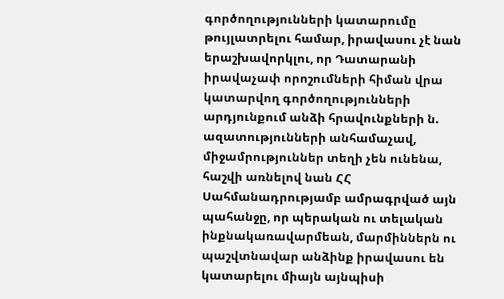գործողությունների կատարումը թույլատրելու համար, իրավասու չէ նան երաշխավորկլու, որ Դատարանի իրավաչափ որոշումների հիման վրա կատարվող գործողությունների արդյունքում անձի հրավունքների ն. ազատությունների անհամաչավ, միջամրություններ տեղի չեն ունենա, հաշվի առնելով նան ՀՀ Սահմանադրությամբ ամրագրված այն պահանջը, որ պերական ու տելական ինքնակառավարմեան, մարմիններն ու պաշվտնավար անձինք իրավասու են կատարելու միայն այնպիսի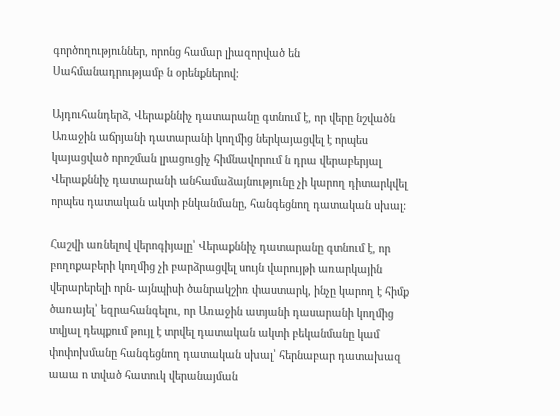գործողություններ, որոնց համար լիազորված են Սահմանադրությամբ ն օրենքներով:

Այդուհանդերձ, Վերաքննիչ դատարանը գտնում է, որ վերը նշվածն Առաջին աճրյանի դատարանի կողմից ներկայացվել է որպես կայացված որոշման լրացուցիչ հիմնավորում ն դրա վերաբերյալ Վերաքննիչ դատարանի անհամաձայնությունը չի կարող դիտարկվել որպես դատական ակտի բնկանմանը, հանգեցնող դատական սխալ:

Հաշվի առնելով վերոգիյալը՝ Վերաքննիչ դատարանը գտնում է, որ բողոքաբերի կողմից չի բարձրացվել սույն վարույթի առարկային վերարերելի որն- այնպիսի ծանրակշիռ փաստարկ, ինչը կարող է հիմք ծառայել՝ եզրահանգելու, որ Առաջին ատյանի դասարանի կողմից տվյալ դեպքում թույլ է տրվել դատական ակտի բեկանմանը կամ փոփոխմանը հանգեցնող դատական սխալ՝ հերնաբար դատախազ աաա ո տված հատուկ վերանայման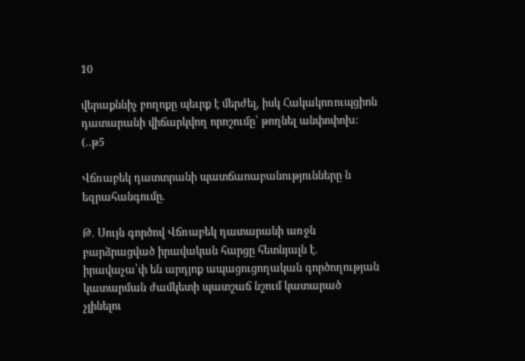10

վերաքննիչ բողոքը պեւրք է մերժել, իսկ Հակակոռուպցիոն դատարանի վիճարկվող որոշումը՝ թողնել անփոփոխ: (..թ5

Վճռաբեկ դատտրանի պատճաոաբանությունները ն եզրահանգումը.

Թ. Սույն գործով Վճռաբեկ դատարանի առջն բարձրացված իրավական հարցը հետնյալն է. իրավաչա՛փ են արդյոք ապացուցողական գործողության կատարման ժամկետի պատշաճ նշում կատարած չլինելու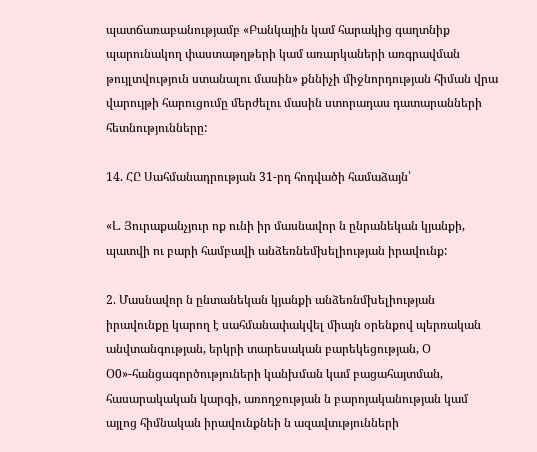պատճառաբանությամբ «Բանկային կամ հարակից գաղտնիք պարունակող փաստաթղթերի կամ առարկաների առգրավման թույլտվություն ստանալու մասին» քննիչի միջնորդության հիման վրա վարույթի հարուցումը մերժելու մասին ստորադաս դատարանների հետնությունները:

14. ՀԸ Սահմանադրության 31-րդ հոդվածի համաձայն՝

«Լ. Յուրաքանչյուր ոք ունի իր մասնավոր ն ընրանեկան կյանքի, պատվի ու բարի համբավի անձեռնեմխելիության իրավունք:

2. Մասնավոր ն ընտանեկան կյանքի անձեռնմխելիության իրավունքը կարող է սահմանափակվել միայն օրենքով պերռական անվտանգության, երկրի տարեսական բարեկեցության, Օ Օ0»-հանցագործություների կանխման կամ բացահայտման, հասարակական կարգի, առողջության ն բարոյականության կամ այլոց հիմնական իրավունքնեի ն ազավտւթյունների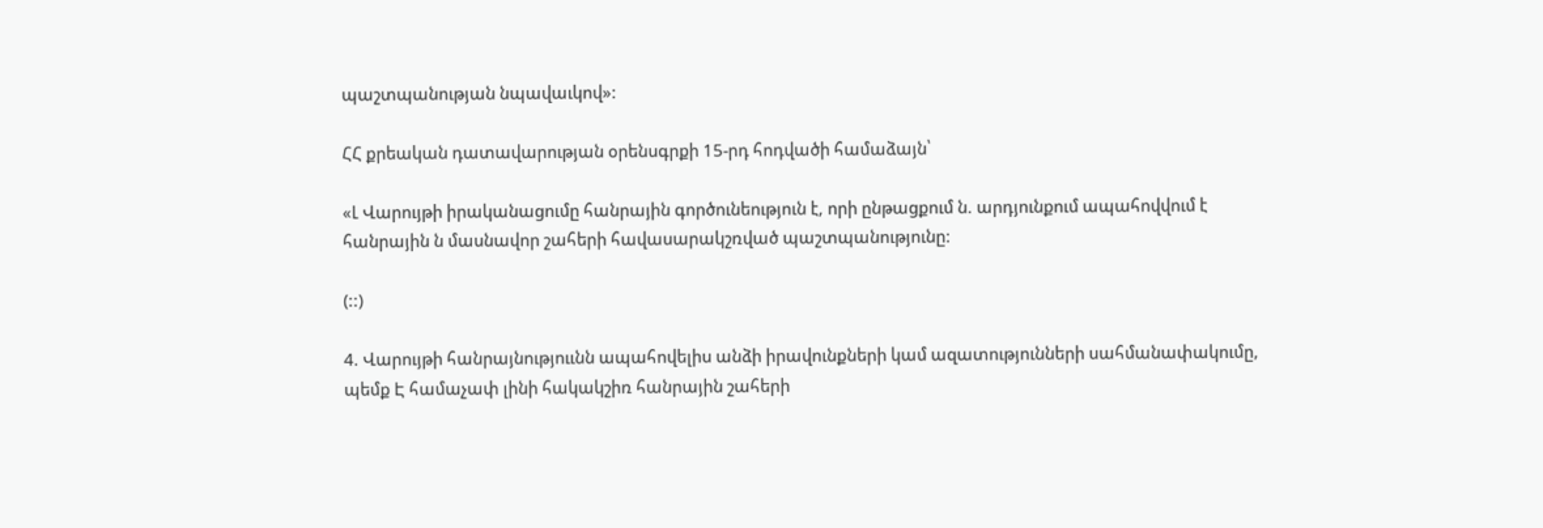պաշտպանության նպավաւկով»:

ՀՀ քրեական դատավարության օրենսգրքի 15-րդ հոդվածի համաձայն՝

«Լ Վարույթի իրականացումը հանրային գործունեություն է, որի ընթացքում ն. արդյունքում ապահովվում է հանրային ն մասնավոր շահերի հավասարակշռված պաշտպանությունը:

(::)

4. Վարույթի հանրայնություւնն ապահովելիս անձի իրավունքների կամ ազատությունների սահմանափակումը, պեմք Է համաչափ լինի հակակշիռ հանրային շահերի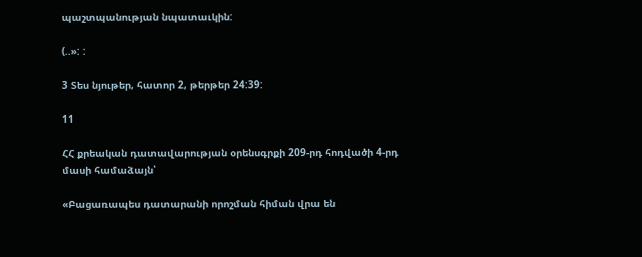պաշտպանության նպատաւկին:

(..»: :

3 Տես նյութեր, հատոր 2, թերթեր 24:39:

11

ՀՀ քրեական դատավարության օրենսգրքի 209-րդ հոդվածի 4-րդ մասի համաձայն՝

«Բացառապես դատարանի որոշման հիման վրա են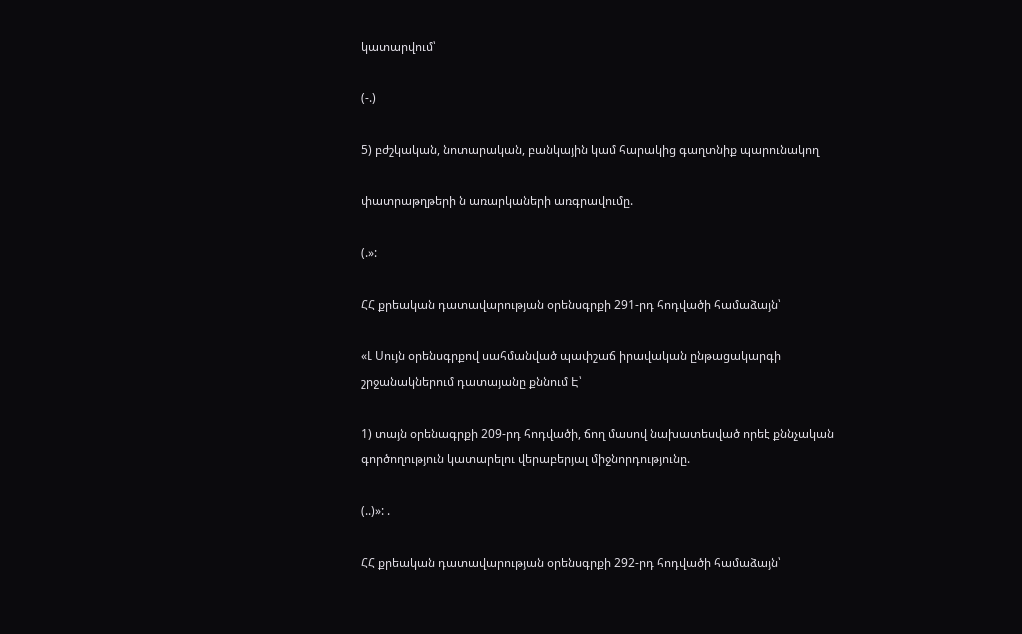կատարվում՝

(-.)

5) բժշկական, նոտարական, բանկային կամ հարակից գաղտնիք պարունակող

փատրաթղթերի ն առարկաների առգրավումը.

(.»:

ՀՀ քրեական դատավարության օրենսգրքի 291-րդ հոդվածի համաձայն՝

«Լ Սույն օրենսգրքով սահմանված պափշաճ իրավական ընթացակարգի շրջանակներում դատայանը քննում Է՝

1) տայն օրենագրքի 209-րդ հոդվածի, ճող մասով նախատեսված որեէ քննչական գործողություն կատարելու վերաբերյալ միջնորդությունը.

(..)»: .

ՀՀ քրեական դատավարության օրենսգրքի 292-րդ հոդվածի համաձայն՝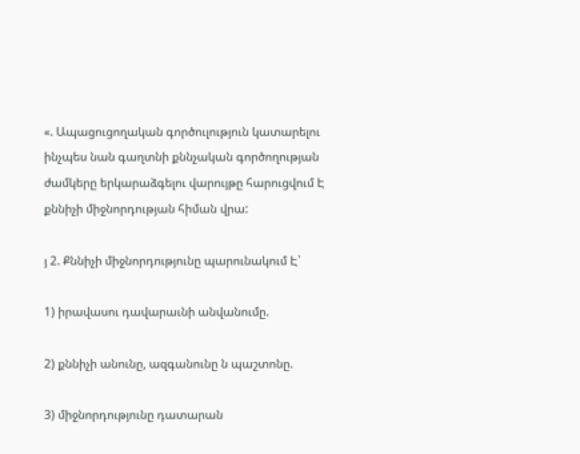«. Ապացուցողական գործուլություն կատարելու ինչպես նան գաղտնի քննչական գործողության ժամկերը երկարաձգելու վարույթը հարուցվում Է քննիչի միջնորդության հիման վրա:

յ 2. Քննիչի միջնորդությունը պարունակում Է՝

1) իրավասու դավարաւնի անվանումը.

2) քննիչի անունը, ազգանունը ն պաշտոնը.

3) միջնորդությունը դատարան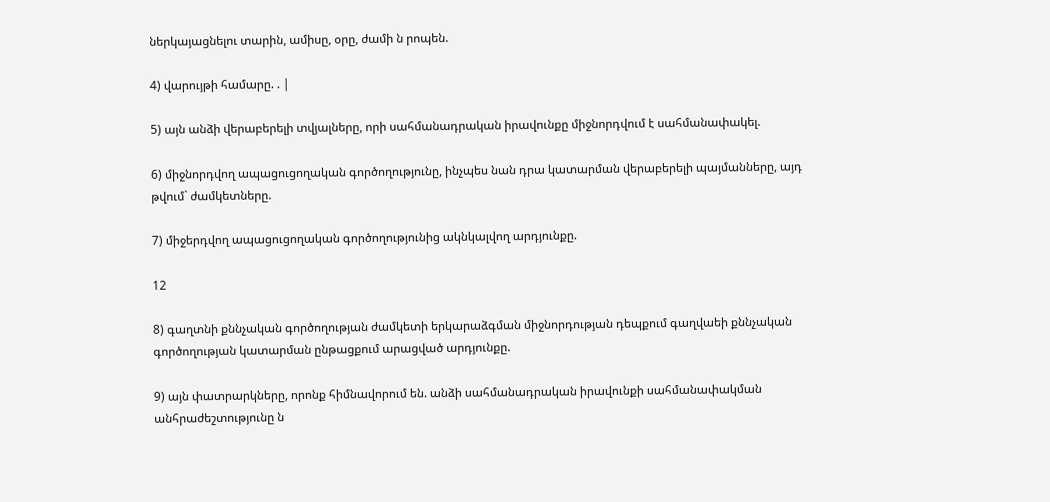ներկայացնելու տարին, ամիսը, օրը, ժամի ն րոպեն.

4) վարույթի համարը. . |

5) այն անձի վերաբերելի տվյալները, որի սահմանադրական իրավունքը միջնորդվում է սահմանափակել.

6) միջնորդվող ապացուցողական գործողությունը, ինչպես նան դրա կատարման վերաբերելի պայմանները, այդ թվում` ժամկետները.

7) միջերդվող ապացուցողական գործողությունից ակնկալվող արդյունքը.

12

8) գաղտնի քննչական գործողության ժամկետի երկարաձգման միջնորդության դեպքում գաղվաեի քննչական գործողության կատարման ընթացքում արացված արդյունքը.

9) այն փատրարկները, որոնք հիմնավորում են. անձի սահմանադրական իրավունքի սահմանափակման անհրաժեշտությունը ն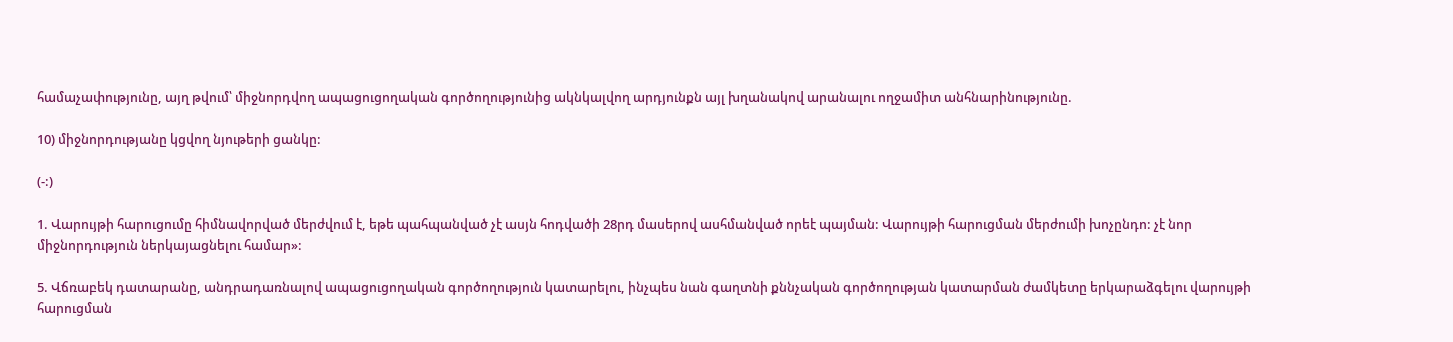համաչափությունը, այղ թվում՝ միջնորդվող ապացուցողական գործողությունից ակնկալվող արդյունքն այլ խղանակով արանալու ողջամիտ անհնարինությունը.

10) միջնորդությանը կցվող նյութերի ցանկը:

(-:)

1. Վարույթի հարուցումը հիմնավորված մերժվում է, եթե պահպանված չէ ասյն հոդվածի 28րդ մասերով ասհմանված որեէ պայման: Վարույթի հարուցման մերժումի խոչընդո: չէ նոր միջնորդություն ներկայացնելու համար»:

5. Վճռաբեկ դատարանը, անդրադառնալով ապացուցողական գործողություն կատարելու, ինչպես նան գաղտնի քննչական գործողության կատարման ժամկետը երկարաձգելու վարույթի հարուցման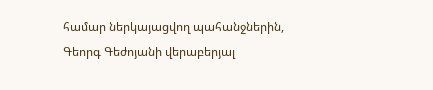համար ներկայացվող պահանջներին, Գեորգ Գեժոյանի վերաբերյալ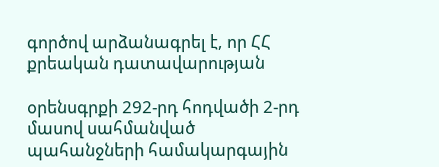գործով արձանագրել է, որ ՀՀ քրեական դատավարության

օրենսգրքի 292-րդ հոդվածի 2-րդ մասով սահմանված պահանջների համակարգային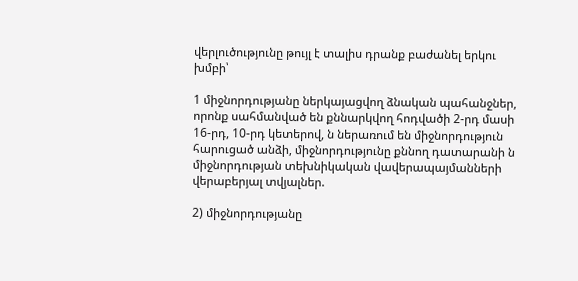վերլուծությունը թույլ է տալիս դրանք բաժանել երկու խմբի՝

1 միջնորդությանը ներկայացվող ձնական պահանջներ, որոնք սահմանված են քննարկվող հոդվածի 2-րդ մասի 16-րդ, 10-րդ կետերով, ն ներառում են միջնորդություն հարուցած անձի, միջնորդությունը քննող դատարանի ն միջնորդության տեխնիկական վավերապայմանների վերաբերյալ տվյալներ.

2) միջնորդությանը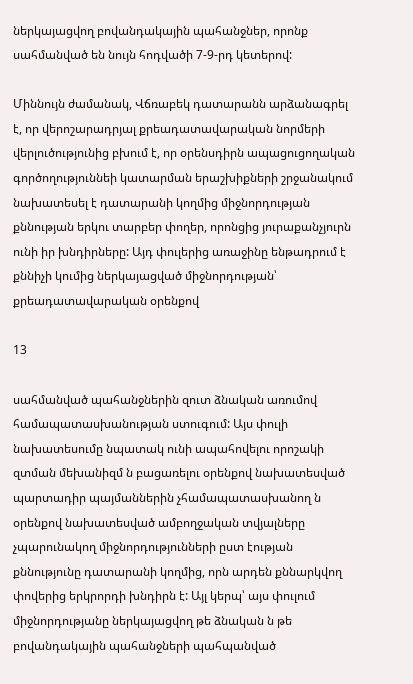ներկայացվող բովանդակային պահանջներ, որոնք սահմանված են նույն հոդվածի 7-9-րդ կետերով:

Միննույն ժամանակ, Վճռաբեկ դատարանն արձանագրել է, որ վերոշարադրյալ քրեադատավարական նորմերի վերլուծությունից բխում է, որ օրենսդիրն ապացուցողական գործողություննեի կատարման երաշխիքների շրջանակում նախատեսել է դատարանի կողմից միջնորդության քննության երկու տարբեր փողեր, որոնցից յուրաքանչյուրն ունի իր խնդիրները: Այդ փուլերից առաջինը ենթադրում է քննիչի կումից ներկայացված միջնորդության՝ քրեադատավարական օրենքով

13

սահմանված պահանջներին զուտ ձնական առումով համապատասխանության ստուգում: Այս փուլի նախատեսումը նպատակ ունի ապահովելու որոշակի զտման մեխանիզմ ն բացառելու օրենքով նախատեսված պարտադիր պայմաններին չհամապատասխանող ն օրենքով նախատեսված ամբողջական տվյալները չպարունակող միջնորդությունների ըստ էության քննությունը դատարանի կողմից, որն արդեն քննարկվող փովերից երկրորդի խնդիրն է: Այլ կերպ՝ այս փուլում միջնորդությանը ներկայացվող թե ձնական ն թե բովանդակային պահանջների պահպանված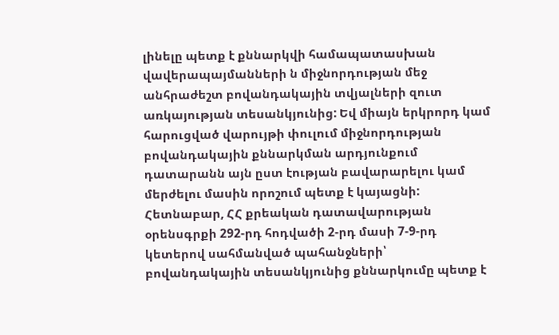լինելը պետք է քննարկվի համապատասխան վավերապայմանների ն միջնորդության մեջ անհրաժեշտ բովանդակային տվյալների զուտ առկայության տեսանկյունից: Եվ միայն երկրորդ կամ հարուցված վարույթի փուլում միջնորդության բովանդակային քննարկման արդյունքում դատարանն այն ըստ էության բավարարելու կամ մերժելու մասին որոշում պետք է կայացնի: Հետնաբար, ՀՀ քրեական դատավարության օրենսգրքի 292-րդ հոդվածի 2-րդ մասի 7-9-րդ կետերով սահմանված պահանջների՝ բովանդակային տեսանկյունից քննարկումը պետք է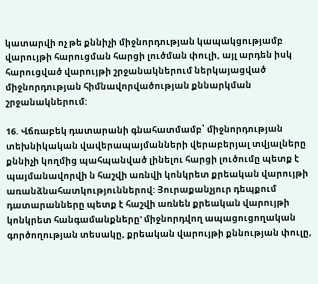կատարվի ոչ թե քննիչի միջնորդության կապակցությամբ վարույթի հարուցման հարցի լուծման փուլի, այլ արդեն իսկ հարուցված վարույթի շրջանակներում ներկայացված միջնորդության հիմնավորվածության քննարկման շրջանակներում:

16. Վճռաբեկ դատարանի գնահատմամբ՝ միջնորդության տեխնիկական վավերապայմանների վերաբերյալ տվյալները քննիչի կողմից պահպանված լինելու հարցի լուծումը պետք է պայմանավորվի ն հաշվի առնվի կոնկրետ քրեական վարույթի առանձնահատկություններով: Յուրաքանչյուր դեպքում դատարանները պետք է հաշվի առնեն քրեական վարույթի կոնկրետ հանգամանքները' միջնորդվող ապացուցողական գործողության տեսակը, քրեական վարույթի քննության փուլը,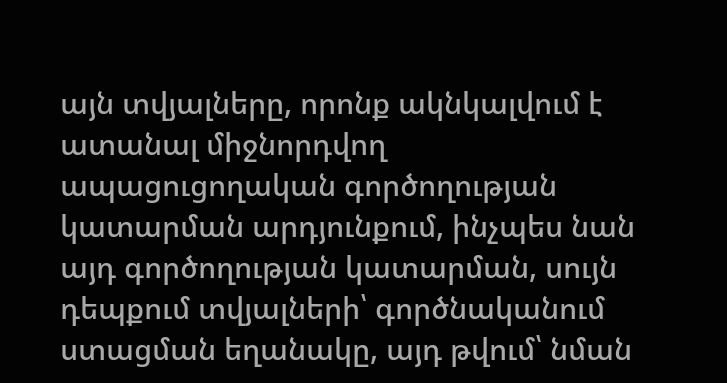այն տվյալները, որոնք ակնկալվում է ատանալ միջնորդվող ապացուցողական գործողության կատարման արդյունքում, ինչպես նան այդ գործողության կատարման, սույն դեպքում տվյալների՝ գործնականում ստացման եղանակը, այդ թվում՝ նման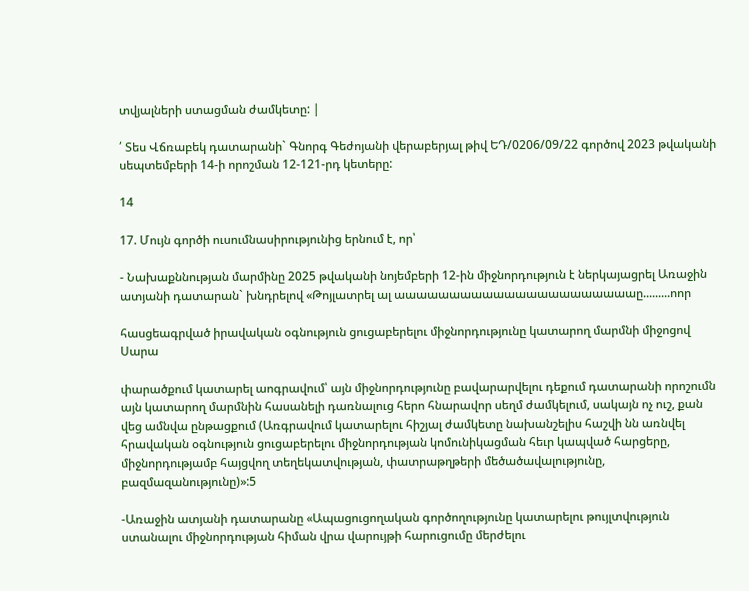տվյալների ստացման ժամկետը: |

՛ Տես Վճռաբեկ դատարանի` Գնորգ Գեժոյանի վերաբերյալ թիվ ԵԴ/0206/09/22 գործով 2023 թվականի սեպտեմբերի 14-ի որոշման 12-121-րդ կետերը:

14

17. Մույն գործի ուսումնասիրությունից երնում է, որ՝

- Նախաքննության մարմինը 2025 թվականի նոյեմբերի 12-ին միջնորդություն է ներկայացրել Առաջին ատյանի դատարան` խնդրելով «Թոյլատրել ալ աաաաաաաաաաաաաաաաաաաաաաը.........ոոր

հասցեագրված իրավական օգնություն ցուցաբերելու միջնորդությունը կատարող մարմնի միջոցով Սարա

փարածքում կատարել աոգրավում՝ այն միջնորդությունը բավարարվելու դեքում դատարանի որոշումն այն կատարող մարմնին հասանելի դառնալուց հերո հնարավոր սեղմ ժամկելում, սակայն ոչ ուշ, քան վեց ամնվա ընթացքում (Առգրավում կատարելու հիշյալ ժամկետը նախանշելիս հաշվի նն առնվել հրավական օգնություն ցուցաբերելու միջնորդության կոմունիկացման հեւր կապված հարցերը, միջնորդությամբ հայցվող տեղեկատվության, փատրաթղթերի մեծածավալությունը, բազմազանությունը)»:5

-Առաջին ատյանի դատարանը «Ապացուցողական գործողությունը կատարելու թույլտվություն ստանալու միջնորդության հիման վրա վարույթի հարուցումը մերժելու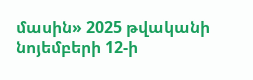մասին» 2025 թվականի նոյեմբերի 12-ի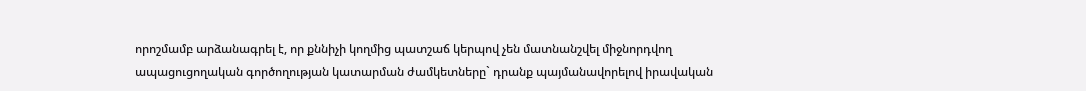որոշմամբ արձանագրել է, որ քննիչի կողմից պատշաճ կերպով չեն մատնանշվել միջնորդվող ապացուցողական գործողության կատարման ժամկետները` դրանք պայմանավորելով իրավական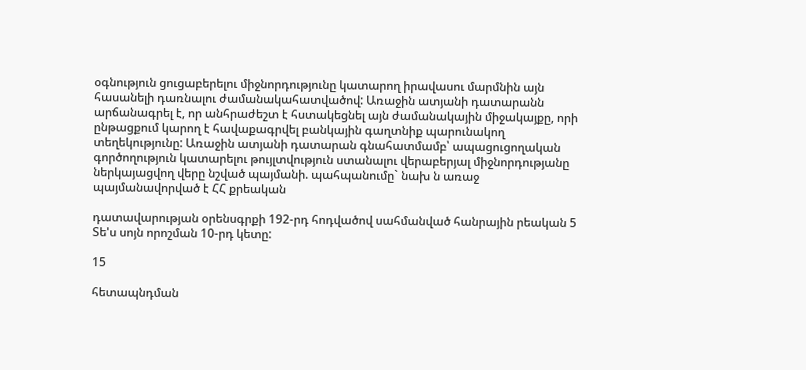օգնություն ցուցաբերելու միջնորդությունը կատարող իրավասու մարմնին այն հասանելի դառնալու ժամանակահատվածով: Առաջին ատյանի դատարանն արճանագրել է, որ անհրաժեշտ է հստակեցնել այն ժամանակային միջակայքը, որի ընթացքում կարող է հավաքագրվել բանկային գաղտնիք պարունակող տեղեկությունը: Առաջին ատյանի դատարան գնահատմամբ՝ ապացուցողական գործողություն կատարելու թույլտվություն ստանալու վերաբերյալ միջնորդությանը ներկայացվող վերը նշված պայմանի. պահպանումը` նախ ն առաջ պայմանավորված է ՀՀ քրեական

դատավարության օրենսգրքի 192-րդ հոդվածով սահմանված հանրային րեական 5 Տե'ս սոյն որոշման 10-րդ կետը:

15

հետապնդման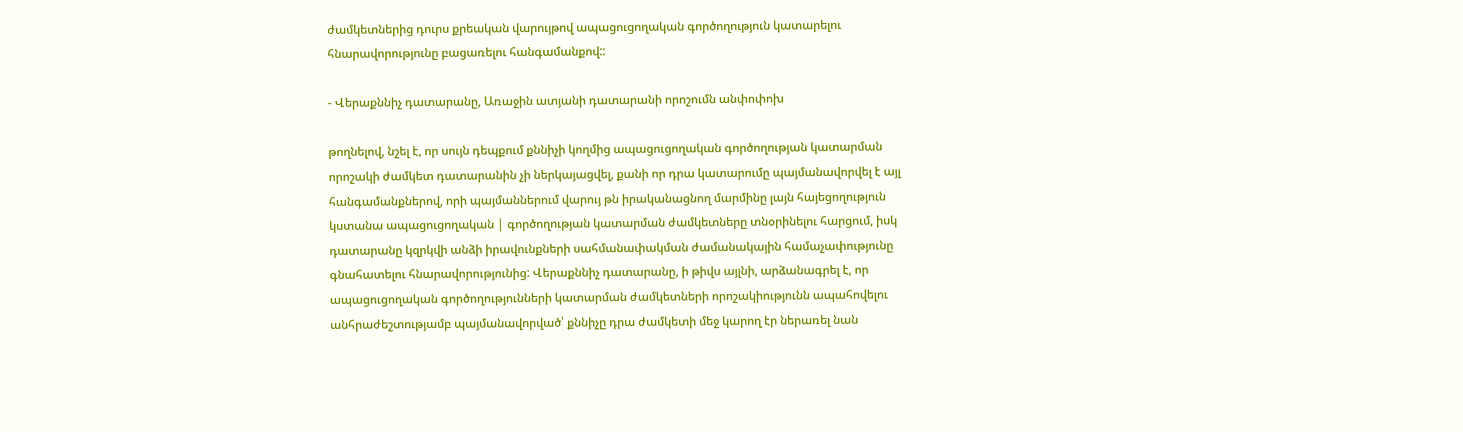ժամկետներից դուրս քրեական վարույթով ապացուցողական գործողություն կատարելու հնարավորությունը բացառելու հանգամանքով::

- Վերաքննիչ դատարանը, Առաջին ատյանի դատարանի որոշումն անփոփոխ

թողնելով, նշել է, որ սույն դեպքում քննիչի կողմից ապացուցողական գործողության կատարման որոշակի ժամկետ դատարանին չի ներկայացվել, քանի որ դրա կատարումը պայմանավորվել է այլ հանգամանքներով, որի պայմաններում վարույ թն իրականացնող մարմինը լայն հայեցողություն կստանա ապացուցողական | գործողության կատարման ժամկետները տնօրինելու հարցում, իսկ դատարանը կզրկվի անձի իրավունքների սահմանափակման ժամանակային համաչափությունը գնահատելու հնարավորությունից: Վերաքննիչ դատարանը, ի թիվս այլնի, արձանագրել է, որ ապացուցողական գործողությունների կատարման ժամկետների որոշակիությունն ապահովելու անհրաժեշտությամբ պայմանավորված՝ քննիչը դրա ժամկետի մեջ կարող էր ներառել նան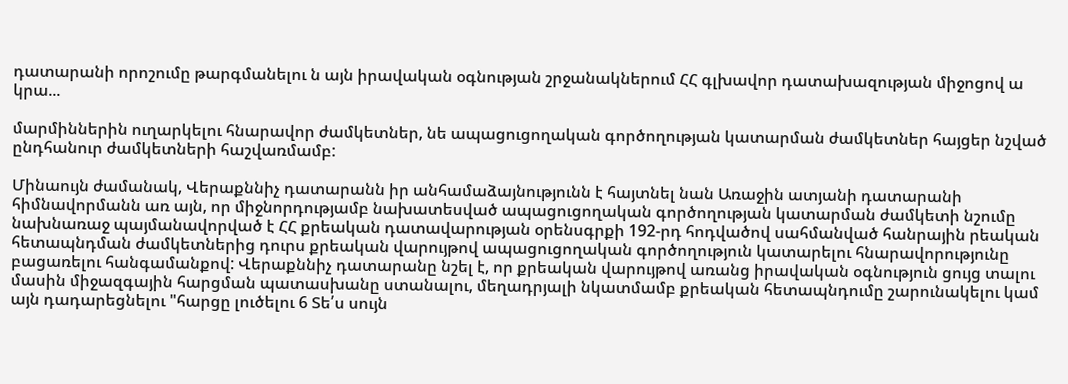դատարանի որոշումը թարգմանելու ն այն իրավական օգնության շրջանակներում ՀՀ գլխավոր դատախազության միջոցով ա կրա...

մարմիններին ուղարկելու հնարավոր ժամկետներ, նե ապացուցողական գործողության կատարման ժամկետներ հայցեր նշված ընդհանուր ժամկետների հաշվառմամբ:

Մինաույն ժամանակ, Վերաքննիչ դատարանն իր անհամաձայնությունն է հայտնել նան Առաջին ատյանի դատարանի հիմնավորմանն առ այն, որ միջնորդությամբ նախատեսված ապացուցողական գործողության կատարման ժամկետի նշումը նախնառաջ պայմանավորված է ՀՀ քրեական դատավարության օրենսգրքի 192-րդ հոդվածով սահմանված հանրային րեական հետապնդման ժամկետներից դուրս քրեական վարույթով ապացուցողական գործողություն կատարելու հնարավորությունը բացառելու հանգամանքով: Վերաքննիչ դատարանը նշել է, որ քրեական վարույթով առանց իրավական օգնություն ցույց տալու մասին միջազգային հարցման պատասխանը ստանալու, մեղադրյալի նկատմամբ քրեական հետապնդումը շարունակելու կամ այն դադարեցնելու "հարցը լուծելու 6 Տե՛ս սույն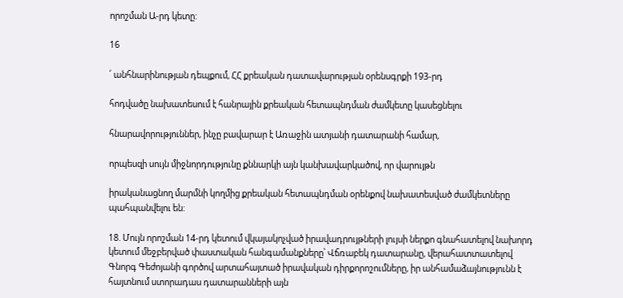որոշման Ա-րդ կետը:

16

՛ անհնարինության դեպքում, ՀՀ քրեական դատավարության օրենսգրքի 193-րդ

հոդվածը նախատեսում է հանրային քրեական հետապնդման ժամկետը կասեցնելու

հնարավորություններ, ինչը բավարար է Առաջին ատյանի դատարանի համար,

որպեսզի սույն միջնորդությունը քննարկի այն կանխավարկածով, որ վարույթն

իրականացնող մարմնի կողմից քրեական հետապնդման օրենքով նախատեսված ժամկետները պահպանվելու են:

18. Մույն որոշման 14-րդ կետում վկայակոչված իրավադրույթների լույսի ներքո գնահատելով նախորդ կետում մեջբերված փաստական հանգամանքները՝ Վճռաբեկ դատարանը, վերահատտատելով Գնորգ Գեժոյանի գործով արտահայտած իրավական դիրքորոշումները, իր անհամաձայնությունն է հայտնում ստորադաս դատարանների այն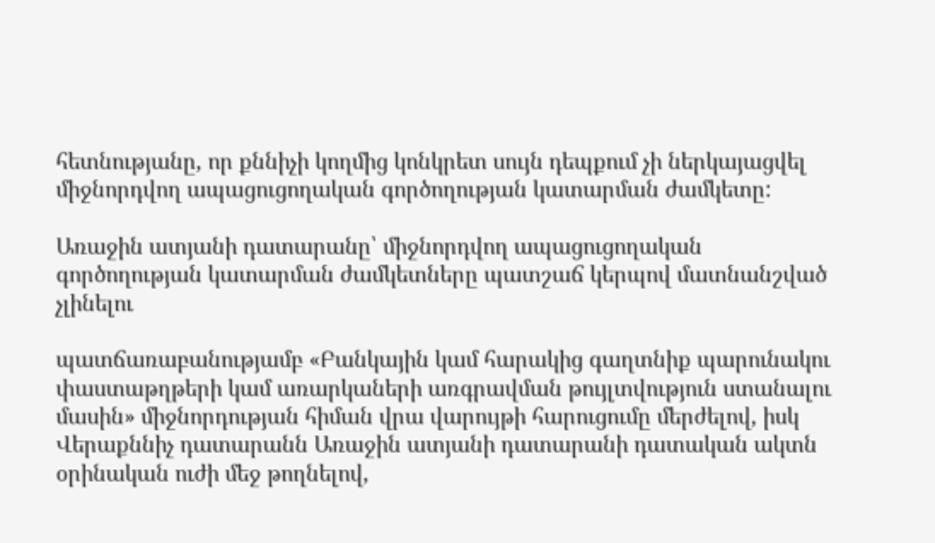հետնությանը, որ քննիչի կողմից կոնկրետ սույն դեպքում չի ներկայացվել միջնորդվող ապացուցողական գործողության կատարման ժամկետը:

Առաջին ատյանի դատարանը՝ միջնորդվող ապացուցողական գործողության կատարման ժամկետները պատշաճ կերպով մատնանշված չլինելու

պատճառաբանությամբ «Բանկային կամ հարակից գաղտնիք պարունակու փաստաթղթերի կամ առարկաների առգրավման թույլտվություն ստանալու մասին» միջնորդության հիման վրա վարույթի հարուցումը մերժելով, իսկ Վերաքննիչ դատարանն Առաջին ատյանի դատարանի դատական ակտն օրինական ուժի մեջ թողնելով,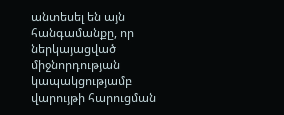անտեսել են այն հանգամանքը, որ ներկայացված միջնորդության կապակցությամբ վարույթի հարուցման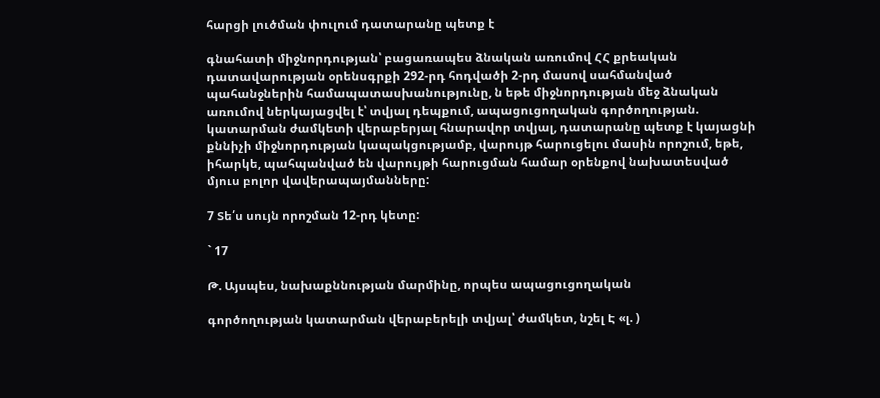հարցի լուծման փուլում դատարանը պետք է

գնահատի միջնորդության՝ բացառապես ձնական առումով ՀՀ քրեական դատավարության օրենսգրքի 292-րդ հոդվածի 2-րդ մասով սահմանված պահանջներին համապատասխանությունը, ն եթե միջնորդության մեջ ձնական առումով ներկայացվել է՝ տվյալ դեպքում, ապացուցողական գործողության. կատարման ժամկետի վերաբերյալ հնարավոր տվյալ, դատարանը պետք է կայացնի քննիչի միջնորդության կապակցությամբ, վարույթ հարուցելու մասին որոշում, եթե, իհարկե, պահպանված են վարույթի հարուցման համար օրենքով նախատեսված մյուս բոլոր վավերապայմանները:

7 Տե՛ս սույն որոշման 12-րդ կետը:

` 17

Թ. Այսպես, նախաքննության մարմինը, որպես ապացուցողական

գործողության կատարման վերաբերելի տվյալ՝ ժամկետ, նշել Է «լ. )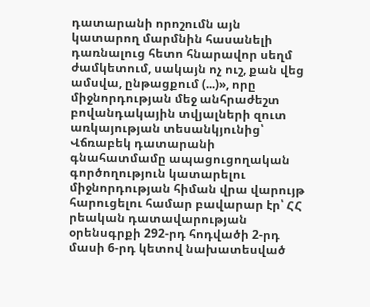դատարանի որոշումն այն կատարող մարմնին հասանելի դառնալուց հետո հնարավոր սեղմ ժամկետում, սակայն ոչ ուշ, քան վեց ամսվա, ընթացքում (...)», որը միջնորդության մեջ անհրաժեշտ բովանդակային տվյալների զուտ առկայության տեսանկյունից՝ Վճռաբեկ դատարանի գնահատմամը ապացուցողական գործողություն կատարելու միջնորդության հիման վրա վարույթ հարուցելու համար բավարար էր՝ ՀՀ րեական դատավարության օրենսգրքի 292-րդ հոդվածի 2-րդ մասի 6-րդ կետով նախատեսված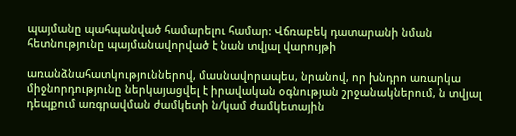պայմանը պահպանված համարելու համար: Վճռաբեկ դատարանի նման հետնությունը պայմանավորված է նան տվյալ վարույթի

առանձնահատկություններով, մասնավորապես, նրանով, որ խնդրո առարկա միջնորդությունը ներկայացվել է իրավական օգնության շրջանակներում, ն տվյալ դեպքում առգրավման ժամկետի ն/կամ ժամկետային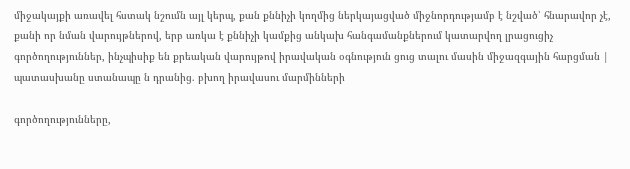միջակայքի առավել հստակ նշումն այլ կերպ, քան քննիչի կողմից ներկայացված միջնորդությամբ է նշված՝ հնարավոր չէ, քանի որ նման վարույթներով, երբ առկա է քննիչի կամքից անկախ հանգամանքներում կատարվող լրացուցիչ գործողություններ, ինչպիսիք են քրեական վարույթով իրավական օգնություն ցուց տալու մասին միջազգային հարցման | պատասխանը ստանապը ն դրանից. բխող իրավասու մարմինների

գործողությունները,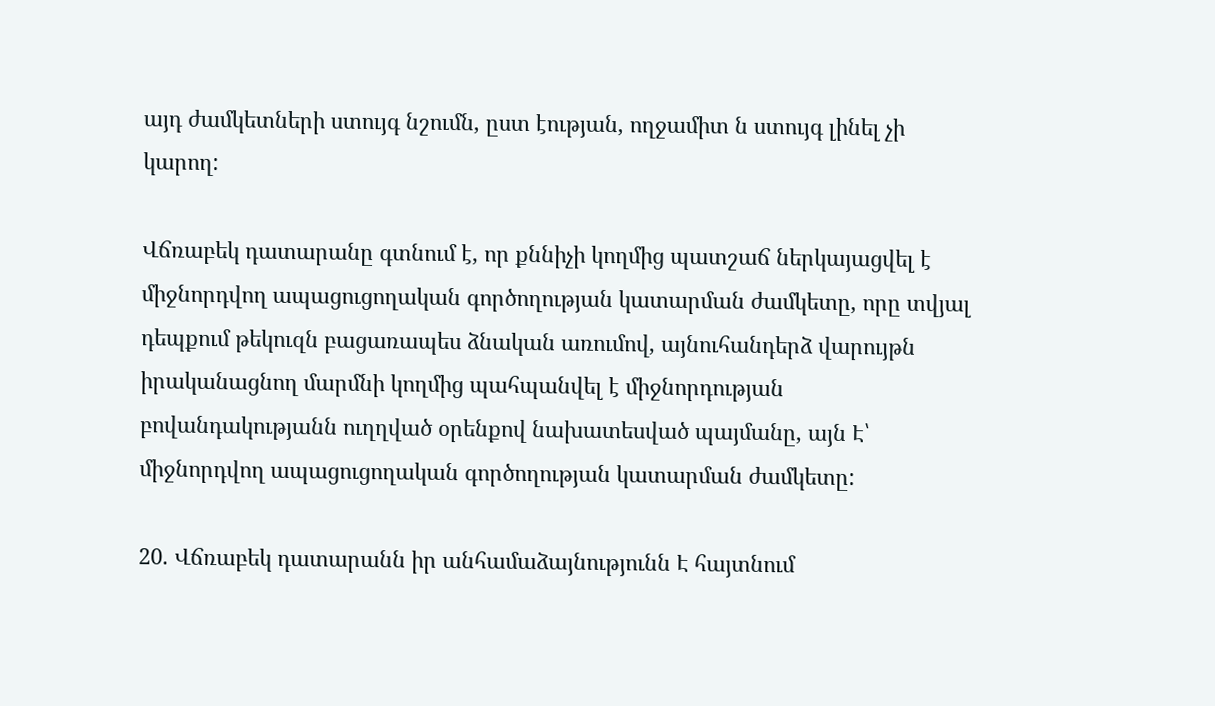այդ ժամկետների ստույգ նշումն, ըստ էության, ողջամիտ ն ստույգ լինել չի կարող:

Վճռաբեկ դատարանը գտնում է, որ քննիչի կողմից պատշաճ ներկայացվել է միջնորդվող ապացուցողական գործողության կատարման ժամկետը, որը տվյալ դեպքում թեկուզն բացառապես ձնական առումով, այնուհանդերձ վարույթն իրականացնող մարմնի կողմից պահպանվել է միջնորդության բովանդակությանն ուղղված օրենքով նախատեսված պայմանը, այն Է՝ միջնորդվող ապացուցողական գործողության կատարման ժամկետը:

20. Վճռաբեկ դատարանն իր անհամաձայնությունն Է հայտնում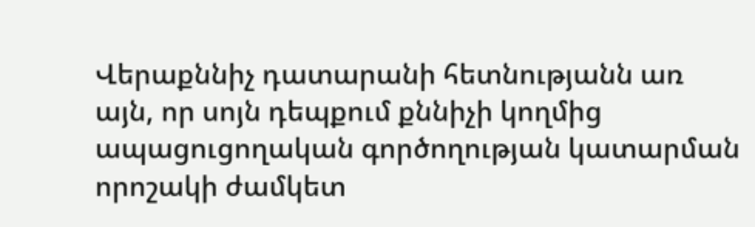Վերաքննիչ դատարանի հետնությանն առ այն, որ սոյն դեպքում քննիչի կողմից ապացուցողական գործողության կատարման որոշակի ժամկետ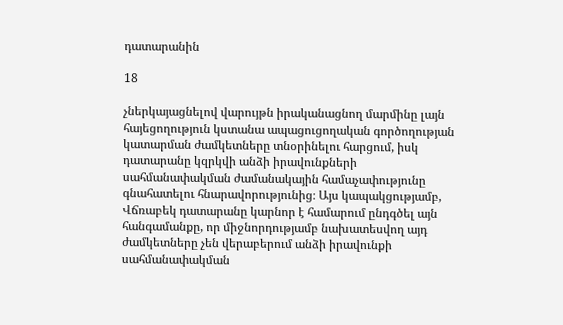դատարանին

18

չներկայացնելով վարույթն իրականացնող մարմինը լայն հայեցողություն կստանա ապացուցողական գործողության կատարման ժամկետները տնօրինելու հարցում, իսկ դատարանը կզրկվի անձի իրավունքների սահմանափակման ժամանակային համաչափությունը գնահատելու հնարավորությունից։ Այս կապակցությամբ, Վճռաբեկ դատարանը կարնոր է համարում ընդգծել այն հանգամանքը, որ միջնորդությամբ նախատեսվող այդ ժամկետները չեն վերաբերում անձի իրավունքի սահմանափակման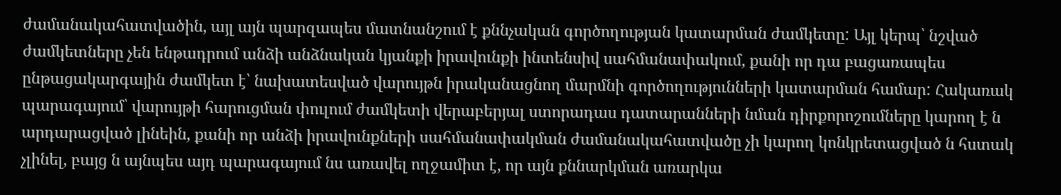ժամանակահատվածին, այլ այն պարզապես մատնանշում է քննչական գործողության կատարման ժամկետը: Այլ կերպ՝ նշված ժամկետները չեն ենթադրում անձի անձնական կյանքի իրավունքի ինտենսիվ սահմանափակում, քանի որ դա բացառապես ընթացակարգային ժամկետ է՝ նախատեսված վարույթն իրականացնող մարմնի գործողությունների կատարման համար: Հակառակ պարագայում՝ վարույթի հարուցման փուլում ժամկետի վերաբերյալ ստորադաս դատարանների նման դիրքորոշումները կարող է ն արդարացված լինեին, քանի որ անձի իրավունքների սահմանափակման ժամանակահատվածը չի կարող կոնկրետացված ն հստակ չլինել, բայց ն այնպես այդ պարագայում նս առավել ողջամիտ է, որ այն քննարկման առարկա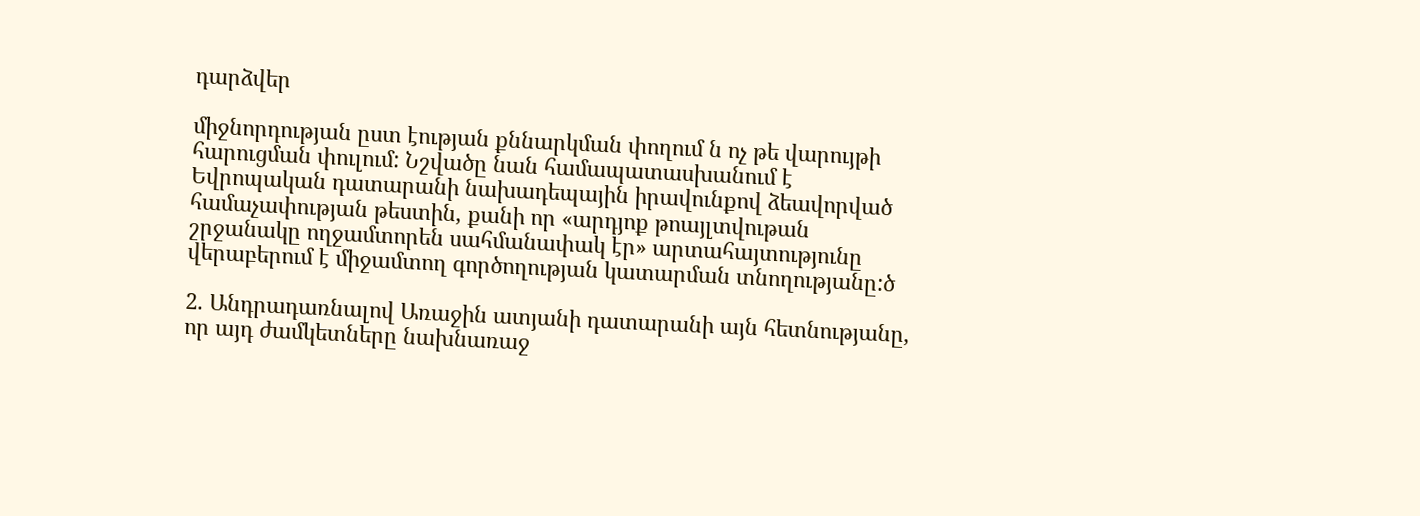դարձվեր

միջնորդության ըստ էության քննարկման փողում ն ոչ թե վարույթի հարուցման փուլում: Նշվածը նան համապատասխանում է Եվրոպական դատարանի նախադեպային իրավունքով ձեավորված համաչափության թեստին, քանի որ «արդյոք թոայլտվութան շրջանակը ողջամտորեն սահմանափակ էր» արտահայտությունը վերաբերում է միջամտող գործողության կատարման տնողությանը:ծ

2. Անդրադառնալով Առաջին ատյանի դատարանի այն հետնությանը, որ այդ ժամկետները նախնառաջ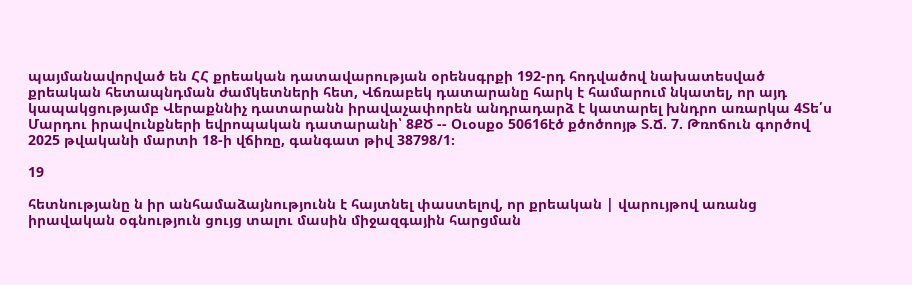պայմանավորված են ՀՀ քրեական դատավարության օրենսգրքի 192-րդ հոդվածով նախատեսված քրեական հետապնդման ժամկետների հետ, Վճռաբեկ դատարանը հարկ է համարում նկատել, որ այդ կապակցությամբ Վերաքննիչ դատարանն իրավաչափորեն անդրադարձ է կատարել խնդրո առարկա 4Տե՛ս Մարդու իրավունքների եվրոպական դատարանի՝ 8ՔԾ -- Օւօսքօ 50616էծ քծոծոոյթ Տ.Ճ. 7. Թռոճուն գործով 2025 թվականի մարտի 18-ի վճիռը, գանգատ թիվ 38798/1։

19

հետնությանը ն իր անհամաձայնությունն է հայտնել փաստելով, որ քրեական | վարույթով առանց իրավական օգնություն ցույց տալու մասին միջազգային հարցման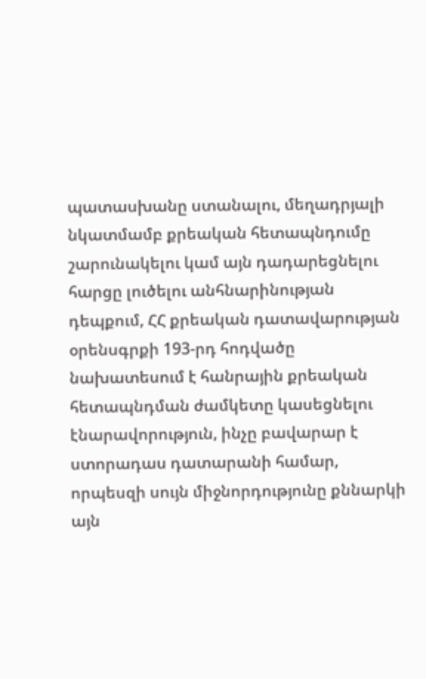պատասխանը ստանալու, մեղադրյալի նկատմամբ քրեական հետապնդումը շարունակելու կամ այն դադարեցնելու հարցը լուծելու անհնարինության դեպքում, ՀՀ քրեական դատավարության օրենսգրքի 193-րդ հոդվածը նախատեսում է հանրային քրեական հետապնդման ժամկետը կասեցնելու էնարավորություն, ինչը բավարար է ստորադաս դատարանի համար, որպեսզի սույն միջնորդությունը քննարկի այն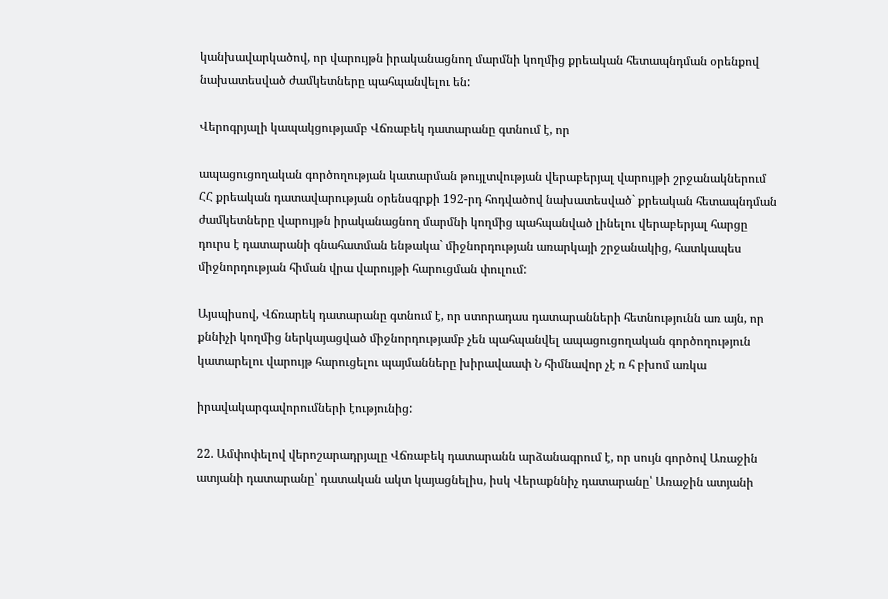կանխավարկածով, որ վարույթն իրականացնող մարմնի կողմից քրեական հետապնդման օրենքով նախատեսված ժամկետները պահպանվելու են:

Վերոգրյալի կապակցությամբ Վճռաբեկ դատարանը գտնում է, որ

ապացուցողական գործողության կատարման թույլտվության վերաբերյալ վարույթի շրջանակներում ՀՀ քրեական դատավարության օրենսգրքի 192-րդ հոդվածով նախատեսված` քրեական հետապնդման ժամկետները վարույթն իրականացնող մարմնի կողմից պահպանված լինելու վերաբերյալ հարցը դուրս է դատարանի գնահատման ենթակա` միջնորդության առարկայի շրջանակից, հատկապես միջնորդության հիման վրա վարույթի հարուցման փուլում:

Այսպիսով, Վճռարեկ դատարանը գտնում է, որ ստորադաս դատարանների հետնությունն առ այն, որ քննիչի կողմից ներկայացված միջնորդությամբ չեն պահպանվել ապացուցողական գործողություն կատարելու վարույթ հարուցելու պայմանները խիրավաափ Ն հիմնավոր չէ ռ հ բխոմ առկա

իրավակարգավորումների էությունից:

22. Ամփոփելով վերոշարադրյալը Վճռաբեկ դատարանն արձանագրում է, որ սույն գործով Առաջին ատյանի դատարանը՝ դատական ակտ կայացնելիս, իսկ Վերաքննիչ դատարանը՝ Առաջին ատյանի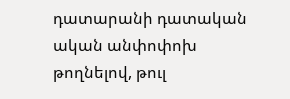դատարանի դատական ական անփոփոխ թողնելով, թուլ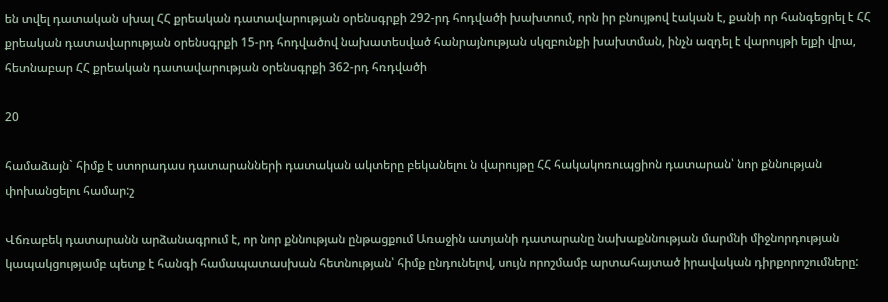են տվել դատական սխալ ՀՀ քրեական դատավարության օրենսգրքի 292-րդ հոդվածի խախտում, որն իր բնույթով էական է, քանի որ հանգեցրել է ՀՀ քրեական դատավարության օրենսգրքի 15-րդ հոդվածով նախատեսված հանրայնության սկզբունքի խախտման, ինչն ազդել է վարույթի ելքի վրա, հետնաբար ՀՀ քրեական դատավարության օրենսգրքի 362-րդ հռդվածի

20

համաձայն` հիմք է ստորադաս դատարանների դատական ակտերը բեկանելու ն վարույթը ՀՀ հակակոռուպցիոն դատարան՝ նոր քննության փոխանցելու համար:շ

Վճռաբեկ դատարանն արձանագրում է, որ նոր քննության ընթացքում Առաջին ատյանի դատարանը նախաքննության մարմնի միջնորդության կապակցությամբ պետք է հանգի համապատասխան հետնության՝ հիմք ընդունելով, սույն որոշմամբ արտահայտած իրավական դիրքորոշումները: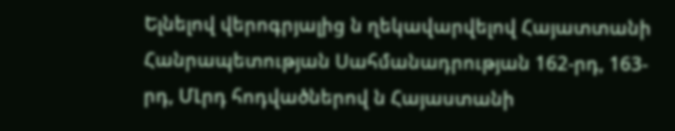Ելնելով վերոգրյալից ն ղեկավարվելով Հայատտանի Հանրապետության Սահմանադրության 162-րդ, 163-րդ, ՄԼրդ հոդվածներով ն Հայաստանի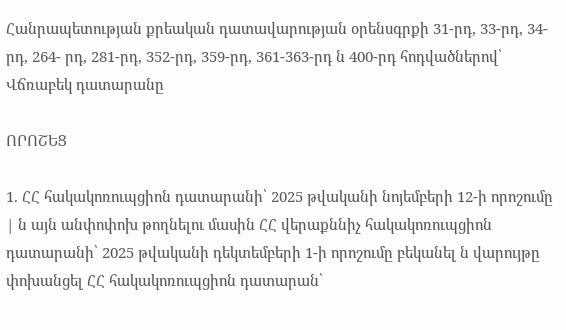Հանրապետության քրեական դատավարության օրենսգրքի 31-րդ, 33-րդ, 34-րդ, 264- րդ, 281-րդ, 352-րդ, 359-րդ, 361-363-րդ ն 400-րդ հոդվածներով՝ Վճռաբեկ դատարանը

ՈՐՈՇԵՑ

1. ՀՀ հակակոռուպցիոն դատարանի՝ 2025 թվականի նոյեմբերի 12-ի որոշումը | ն այն անփոփոխ թողնելու մասին ՀՀ վերաքննիչ հակակոռուպցիոն դատարանի՝ 2025 թվականի դեկտեմբերի 1-ի որոշումը բեկանել ն վարույթը փոխանցել ՀՀ հակակոռուպցիոն դատարան՝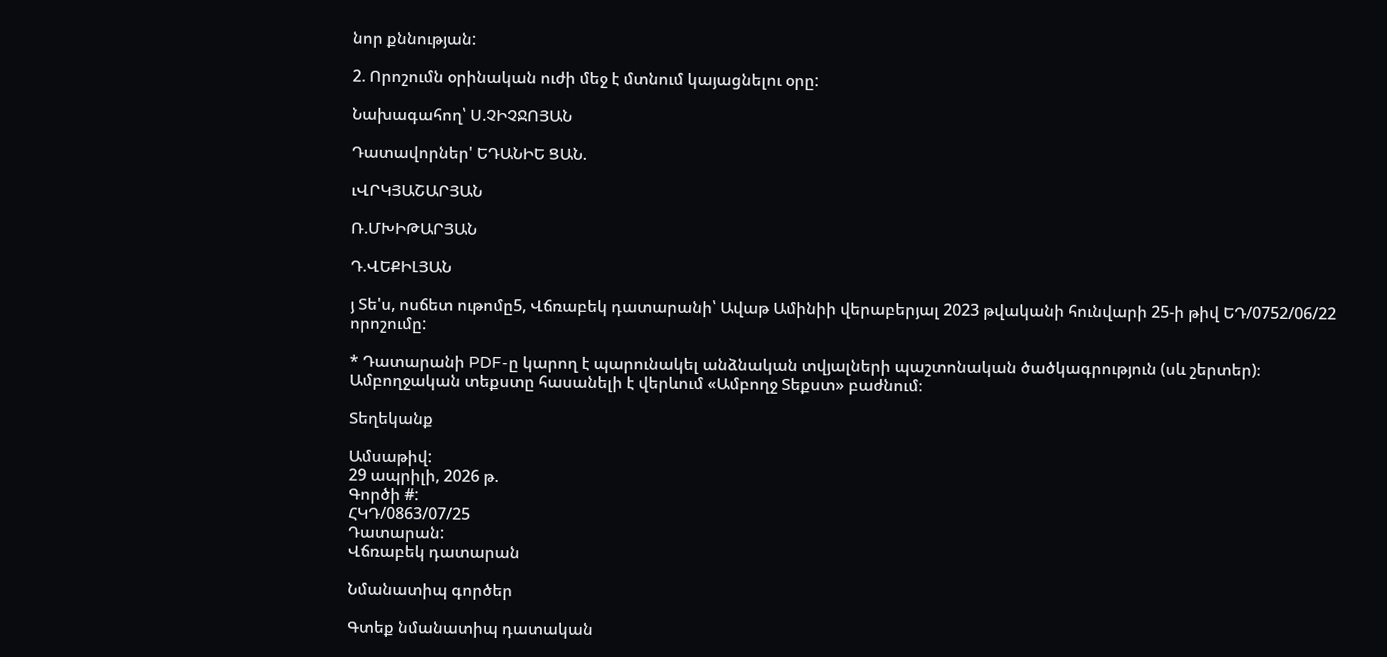նոր քննության:

2. Որոշումն օրինական ուժի մեջ է մտնում կայացնելու օրը:

Նախագահող՝ Ս.ՉԻՉՋՈՅԱՆ

Դատավորներ' ԵԴԱՆԻԵ ՑԱՆ.

ւՎՐԿՅԱՇԱՐՅԱՆ

Ռ.ՄԽԻԹԱՐՅԱՆ

Դ.ՎԵՔԻԼՅԱՆ

յ Տե'ս, ոսճետ ութոմը5, Վճռաբեկ դատարանի՝ Ավաթ Ամինիի վերաբերյալ 2023 թվականի հունվարի 25-ի թիվ ԵԴ/0752/06/22 որոշումը:

* Դատարանի PDF-ը կարող է պարունակել անձնական տվյալների պաշտոնական ծածկագրություն (սև շերտեր)։ Ամբողջական տեքստը հասանելի է վերևում «Ամբողջ Տեքստ» բաժնում։

Տեղեկանք

Ամսաթիվ:
29 ապրիլի, 2026 թ.
Գործի #:
ՀԿԴ/0863/07/25
Դատարան:
Վճռաբեկ դատարան

Նմանատիպ գործեր

Գտեք նմանատիպ դատական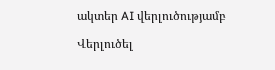ակտեր AI վերլուծությամբ

Վերլուծել